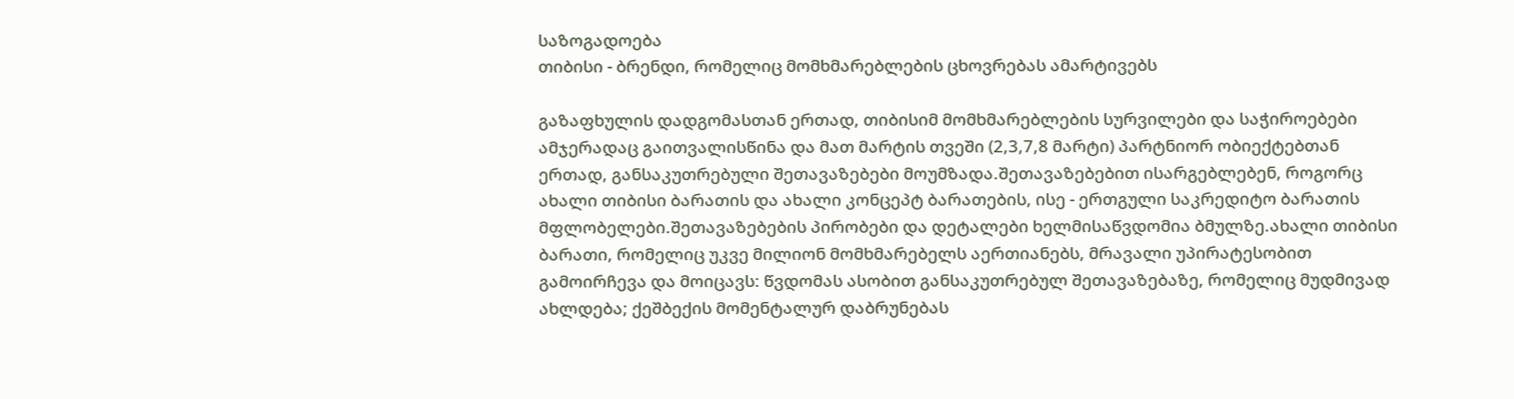საზოგადოება
თიბისი - ბრენდი, რომელიც მომხმარებლების ცხოვრებას ამარტივებს

გაზაფხულის დადგომასთან ერთად, თიბისიმ მომხმარებლების სურვილები და საჭიროებები ამჯერადაც გაითვალისწინა და მათ მარტის თვეში (2,3,7,8 მარტი) პარტნიორ ობიექტებთან ერთად, განსაკუთრებული შეთავაზებები მოუმზადა.შეთავაზებებით ისარგებლებენ, როგორც ახალი თიბისი ბარათის და ახალი კონცეპტ ბარათების, ისე - ერთგული საკრედიტო ბარათის მფლობელები.შეთავაზებების პირობები და დეტალები ხელმისაწვდომია ბმულზე.ახალი თიბისი ბარათი, რომელიც უკვე მილიონ მომხმარებელს აერთიანებს, მრავალი უპირატესობით გამოირჩევა და მოიცავს: წვდომას ასობით განსაკუთრებულ შეთავაზებაზე, რომელიც მუდმივად ახლდება; ქეშბექის მომენტალურ დაბრუნებას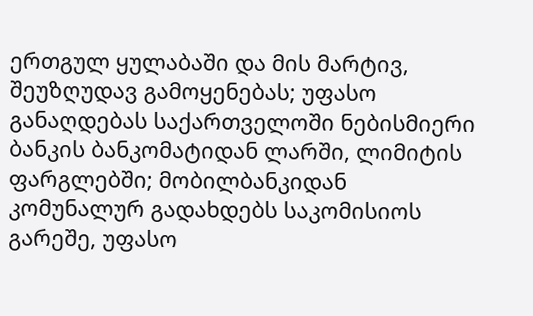ერთგულ ყულაბაში და მის მარტივ, შეუზღუდავ გამოყენებას; უფასო განაღდებას საქართველოში ნებისმიერი ბანკის ბანკომატიდან ლარში, ლიმიტის ფარგლებში; მობილბანკიდან კომუნალურ გადახდებს საკომისიოს გარეშე, უფასო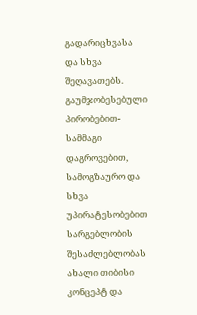გადარიცხვასა და სხვა შეღავათებს. გაუმჯობესებული პირობებით- სამმაგი დაგროვებით, სამოგზაურო და სხვა უპირატესობებით სარგებლობის შესაძლებლობას ახალი თიბისი კონცეპტ და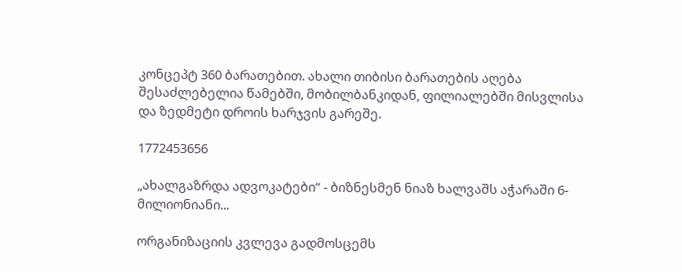კონცეპტ 360 ბარათებით. ახალი თიბისი ბარათების აღება შესაძლებელია წამებში, მობილბანკიდან, ფილიალებში მისვლისა და ზედმეტი დროის ხარჯვის გარეშე.

1772453656

„ახალგაზრდა ადვოკატები“ - ბიზნესმენ ნიაზ ხალვაშს აჭარაში 6-მილიონიანი...

ორგანიზაციის კვლევა გადმოსცემს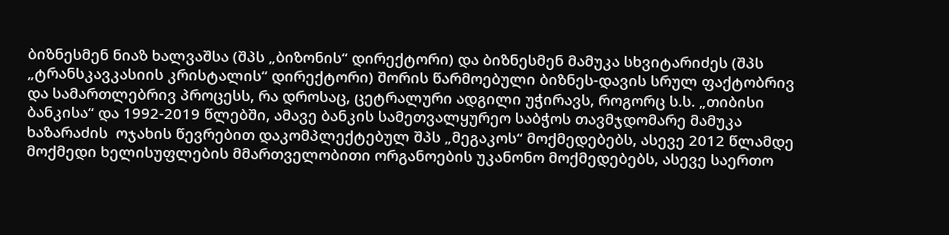ბიზნესმენ ნიაზ ხალვაშსა (შპს „ბიზონის“ დირექტორი) და ბიზნესმენ მამუკა სხვიტარიძეს (შპს „ტრანსკავკასიის კრისტალის“ დირექტორი) შორის წარმოებული ბიზნეს-დავის სრულ ფაქტობრივ და სამართლებრივ პროცესს, რა დროსაც, ცეტრალური ადგილი უჭირავს, როგორც ს.ს. „თიბისი ბანკისა“ და 1992-2019 წლებში, ამავე ბანკის სამეთვალყურეო საბჭოს თავმჯდომარე მამუკა ხაზარაძის  ოჯახის წევრებით დაკომპლექტებულ შპს „მეგაკოს“ მოქმედებებს, ასევე 2012 წლამდე მოქმედი ხელისუფლების მმართველობითი ორგანოების უკანონო მოქმედებებს, ასევე საერთო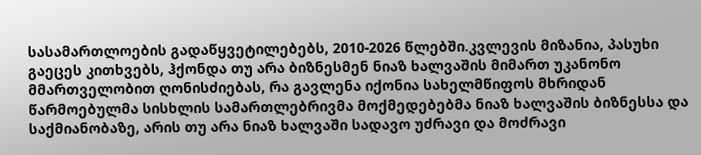სასამართლოების გადაწყვეტილებებს, 2010-2026 წლებში.კვლევის მიზანია, პასუხი გაეცეს კითხვებს, ჰქონდა თუ არა ბიზნესმენ ნიაზ ხალვაშის მიმართ უკანონო მმართველობით ღონისძიებას, რა გავლენა იქონია სახელმწიფოს მხრიდან წარმოებულმა სისხლის სამართლებრივმა მოქმედებებმა ნიაზ ხალვაშის ბიზნესსა და საქმიანობაზე, არის თუ არა ნიაზ ხალვაში სადავო უძრავი და მოძრავი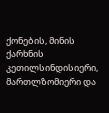ქონების, მინის ქარხნის კეთილსინდისიერი, მართლზომიერი და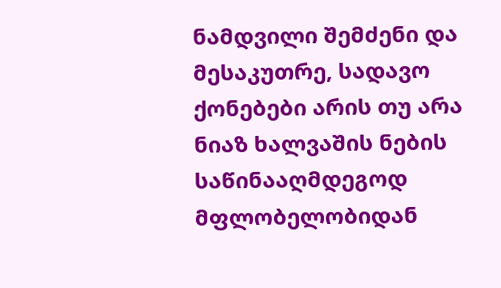ნამდვილი შემძენი და მესაკუთრე, სადავო ქონებები არის თუ არა ნიაზ ხალვაშის ნების საწინააღმდეგოდ მფლობელობიდან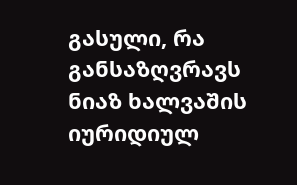გასული, რა განსაზღვრავს ნიაზ ხალვაშის იურიდიულ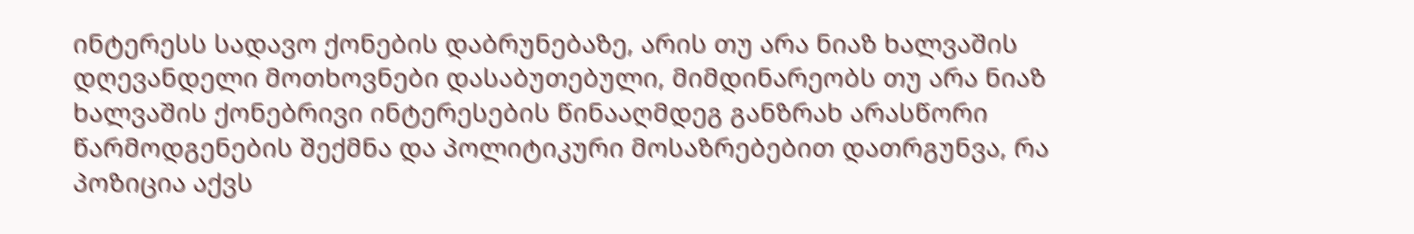ინტერესს სადავო ქონების დაბრუნებაზე, არის თუ არა ნიაზ ხალვაშის დღევანდელი მოთხოვნები დასაბუთებული, მიმდინარეობს თუ არა ნიაზ ხალვაშის ქონებრივი ინტერესების წინააღმდეგ განზრახ არასწორი წარმოდგენების შექმნა და პოლიტიკური მოსაზრებებით დათრგუნვა, რა პოზიცია აქვს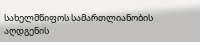სახელმწიფოს სამართლიანობის აღდგენის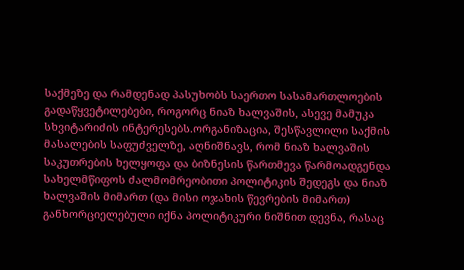საქმეზე და რამდენად პასუხობს საერთო სასამართლოების გადაწყვეტილებები, როგორც ნიაზ ხალვაშის, ასევე მამუკა სხვიტარიძის ინტერესებს.ორგანიზაცია, შესწავლილი საქმის მასალების საფუძველზე, აღნიშნავს, რომ ნიაზ ხალვაშის საკუთრების ხელყოფა და ბიზნესის წართმევა წარმოადგენდა სახელმწიფოს ძალმომრეობითი პოლიტიკის შედეგს და ნიაზ ხალვაშის მიმართ (და მისი ოჯახის წევრების მიმართ) განხორციელებული იქნა პოლიტიკური ნიშნით დევნა, რასაც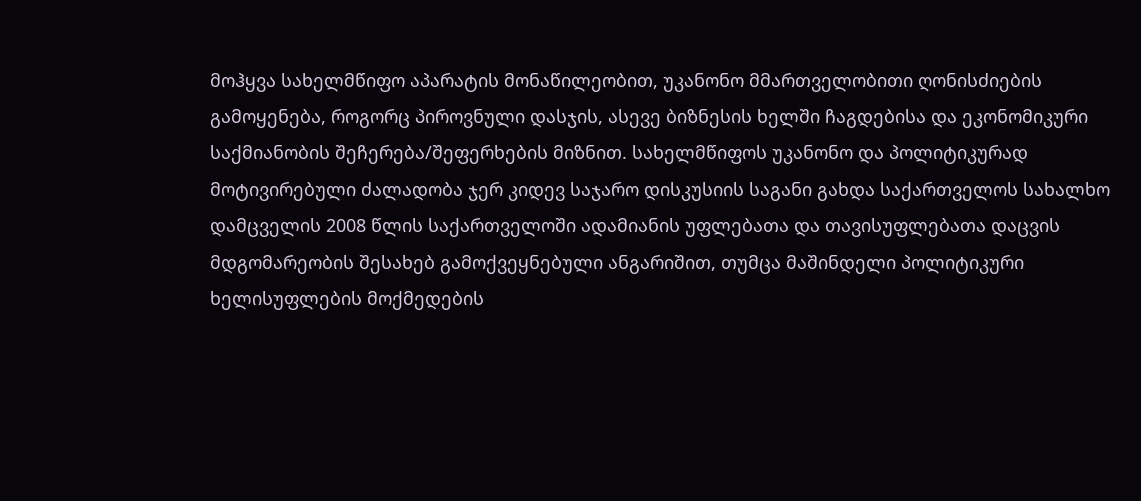მოჰყვა სახელმწიფო აპარატის მონაწილეობით, უკანონო მმართველობითი ღონისძიების გამოყენება, როგორც პიროვნული დასჯის, ასევე ბიზნესის ხელში ჩაგდებისა და ეკონომიკური საქმიანობის შეჩერება/შეფერხების მიზნით. სახელმწიფოს უკანონო და პოლიტიკურად მოტივირებული ძალადობა ჯერ კიდევ საჯარო დისკუსიის საგანი გახდა საქართველოს სახალხო დამცველის 2008 წლის საქართველოში ადამიანის უფლებათა და თავისუფლებათა დაცვის მდგომარეობის შესახებ გამოქვეყნებული ანგარიშით, თუმცა მაშინდელი პოლიტიკური ხელისუფლების მოქმედების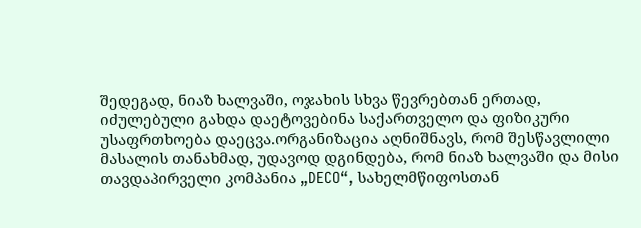შედეგად, ნიაზ ხალვაში, ოჯახის სხვა წევრებთან ერთად, იძულებული გახდა დაეტოვებინა საქართველო და ფიზიკური უსაფრთხოება დაეცვა.ორგანიზაცია აღნიშნავს, რომ შესწავლილი მასალის თანახმად, უდავოდ დგინდება, რომ ნიაზ ხალვაში და მისი თავდაპირველი კომპანია „DECO“, სახელმწიფოსთან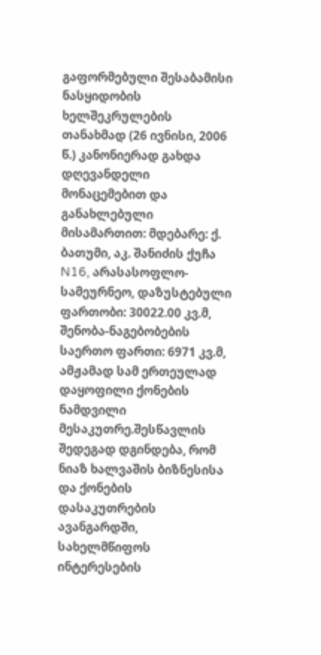გაფორმებული შესაბამისი ნასყიდობის ხელშეკრულების თანახმად (26 ივნისი, 2006 წ.) კანონიერად გახდა დღევანდელი მონაცემებით და განახლებული მისამართით: მდებარე: ქ. ბათუმი, აკ. შანიძის ქუჩა N16, არასასოფლო-სამეურნეო, დაზუსტებული ფართობი: 30022.00 კვ.მ, შენობა-ნაგებობების საერთო ფართი: 6971 კვ.მ, ამჟამად სამ ერთეულად დაყოფილი ქონების ნამდვილი მესაკუთრე.შესწავლის შედეგად დგინდება, რომ ნიაზ ხალვაშის ბიზნესისა და ქონების დასაკუთრების ავანგარდში, სახელმწიფოს ინტერესების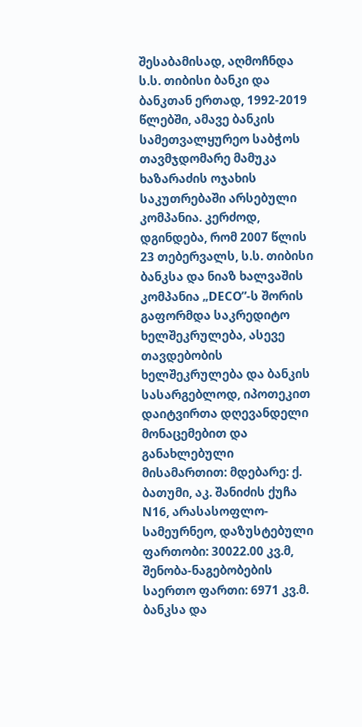შესაბამისად, აღმოჩნდა ს.ს. თიბისი ბანკი და ბანკთან ერთად, 1992-2019 წლებში, ამავე ბანკის სამეთვალყურეო საბჭოს თავმჯდომარე მამუკა ხაზარაძის ოჯახის საკუთრებაში არსებული კომპანია. კერძოდ, დგინდება, რომ 2007 წლის 23 თებერვალს, ს.ს. თიბისი ბანკსა და ნიაზ ხალვაშის კომპანია „DECO”-ს შორის გაფორმდა საკრედიტო ხელშეკრულება, ასევე თავდებობის ხელშეკრულება და ბანკის სასარგებლოდ, იპოთეკით დაიტვირთა დღევანდელი მონაცემებით და განახლებული მისამართით: მდებარე: ქ. ბათუმი, აკ. შანიძის ქუჩა N16, არასასოფლო-სამეურნეო, დაზუსტებული ფართობი: 30022.00 კვ.მ, შენობა-ნაგებობების საერთო ფართი: 6971 კვ.მ. ბანკსა და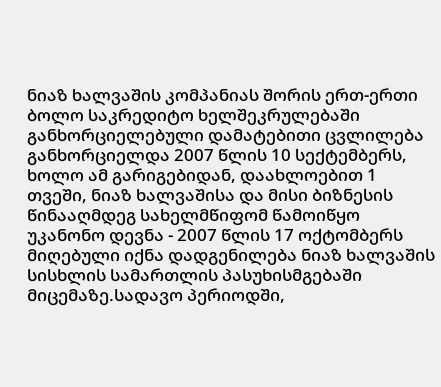ნიაზ ხალვაშის კომპანიას შორის ერთ-ერთი ბოლო საკრედიტო ხელშეკრულებაში განხორციელებული დამატებითი ცვლილება განხორციელდა 2007 წლის 10 სექტემბერს, ხოლო ამ გარიგებიდან, დაახლოებით 1 თვეში, ნიაზ ხალვაშისა და მისი ბიზნესის წინააღმდეგ სახელმწიფომ წამოიწყო უკანონო დევნა - 2007 წლის 17 ოქტომბერს მიღებული იქნა დადგენილება ნიაზ ხალვაშის სისხლის სამართლის პასუხისმგებაში მიცემაზე.სადავო პერიოდში,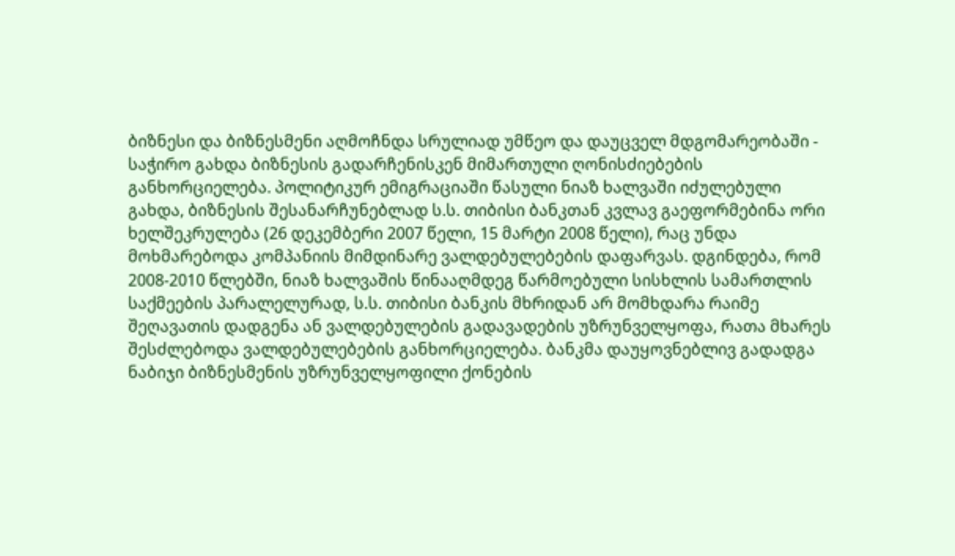ბიზნესი და ბიზნესმენი აღმოჩნდა სრულიად უმწეო და დაუცველ მდგომარეობაში - საჭირო გახდა ბიზნესის გადარჩენისკენ მიმართული ღონისძიებების განხორციელება. პოლიტიკურ ემიგრაციაში წასული ნიაზ ხალვაში იძულებული გახდა, ბიზნესის შესანარჩუნებლად ს.ს. თიბისი ბანკთან კვლავ გაეფორმებინა ორი ხელშეკრულება (26 დეკემბერი 2007 წელი, 15 მარტი 2008 წელი), რაც უნდა მოხმარებოდა კომპანიის მიმდინარე ვალდებულებების დაფარვას. დგინდება, რომ 2008-2010 წლებში, ნიაზ ხალვაშის წინააღმდეგ წარმოებული სისხლის სამართლის საქმეების პარალელურად, ს.ს. თიბისი ბანკის მხრიდან არ მომხდარა რაიმე შეღავათის დადგენა ან ვალდებულების გადავადების უზრუნველყოფა, რათა მხარეს შესძლებოდა ვალდებულებების განხორციელება. ბანკმა დაუყოვნებლივ გადადგა ნაბიჯი ბიზნესმენის უზრუნველყოფილი ქონების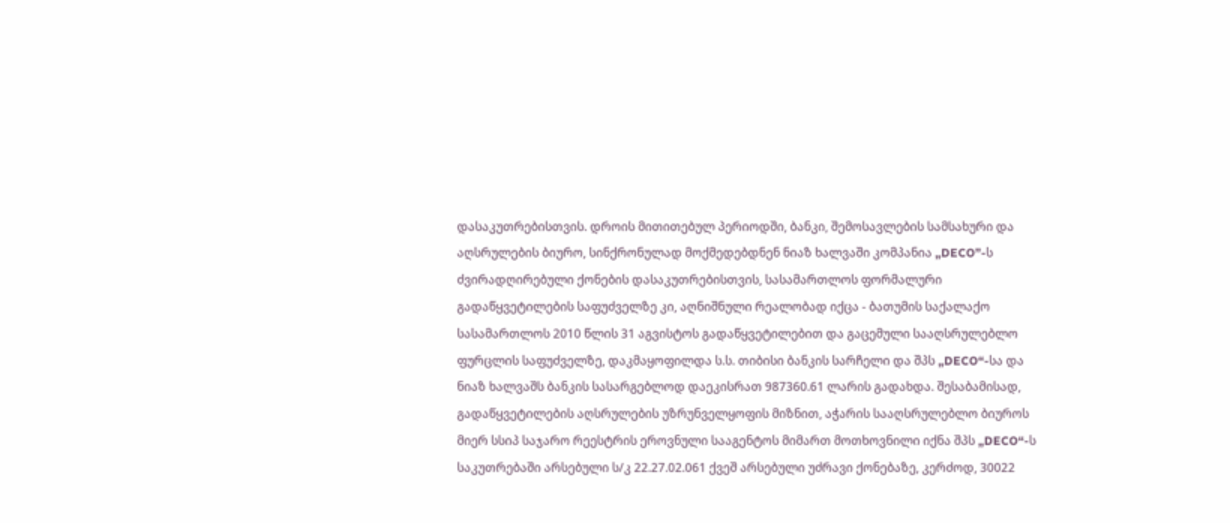დასაკუთრებისთვის. დროის მითითებულ პერიოდში, ბანკი, შემოსავლების სამსახური და აღსრულების ბიურო, სინქრონულად მოქმედებდნენ ნიაზ ხალვაში კომპანია „DECO”-ს ძვირადღირებული ქონების დასაკუთრებისთვის, სასამართლოს ფორმალური გადაწყვეტილების საფუძველზე კი, აღნიშნული რეალობად იქცა - ბათუმის საქალაქო სასამართლოს 2010 წლის 31 აგვისტოს გადაწყვეტილებით და გაცემული სააღსრულებლო ფურცლის საფუძველზე, დაკმაყოფილდა ს.ს. თიბისი ბანკის სარჩელი და შპს „DECO“-სა და ნიაზ ხალვაშს ბანკის სასარგებლოდ დაეკისრათ 987360.61 ლარის გადახდა. შესაბამისად, გადაწყვეტილების აღსრულების უზრუნველყოფის მიზნით, აჭარის სააღსრულებლო ბიუროს მიერ სსიპ საჯარო რეესტრის ეროვნული სააგენტოს მიმართ მოთხოვნილი იქნა შპს „DECO“-ს საკუთრებაში არსებული ს/კ 22.27.02.061 ქვეშ არსებული უძრავი ქონებაზე, კერძოდ, 30022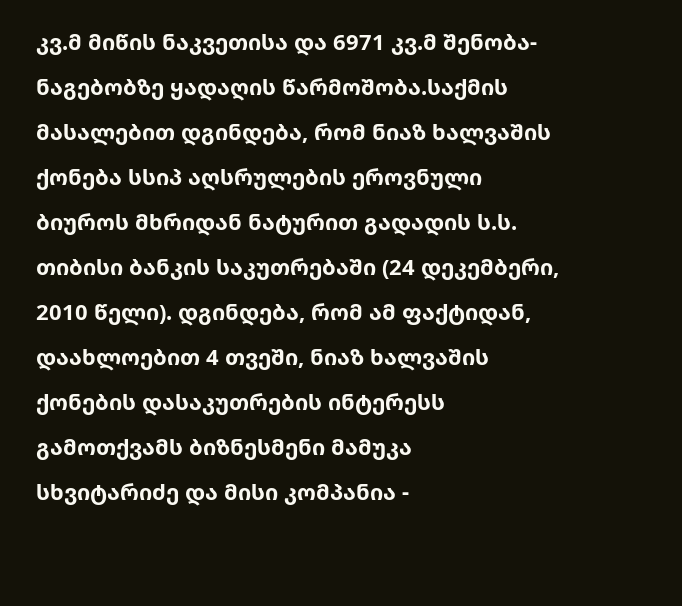კვ.მ მიწის ნაკვეთისა და 6971 კვ.მ შენობა-ნაგებობზე ყადაღის წარმოშობა.საქმის მასალებით დგინდება, რომ ნიაზ ხალვაშის ქონება სსიპ აღსრულების ეროვნული ბიუროს მხრიდან ნატურით გადადის ს.ს. თიბისი ბანკის საკუთრებაში (24 დეკემბერი, 2010 წელი). დგინდება, რომ ამ ფაქტიდან, დაახლოებით 4 თვეში, ნიაზ ხალვაშის ქონების დასაკუთრების ინტერესს გამოთქვამს ბიზნესმენი მამუკა სხვიტარიძე და მისი კომპანია -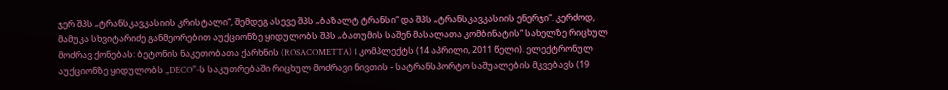ჯერ შპს „ტრანსკავკასიის კრისტალი“, შემდეგ ასევე შპს „ბაზალტ ტრანსი“ და შპს „ტრანსკავკასიის ენერჯი“. კერძოდ, მამუკა სხვიტარიძე განმეორებით აუქციონზე ყიდულობს შპს „ბათუმის საშენ მასალათა კომბინატის“ სახელზე რიცხულ მოძრავ ქონებას: ბეტონის ნაკეთობათა ქარხნის (ROSACOMETTA) 1 კომპლექტს (14 აპრილი, 2011 წელი). ელექტრონულ აუქციონზე ყიდულობს „DECO”-ს საკუთრებაში რიცხულ მოძრავი ნივთის - სატრანსპორტო საშუალების მკვებავს (19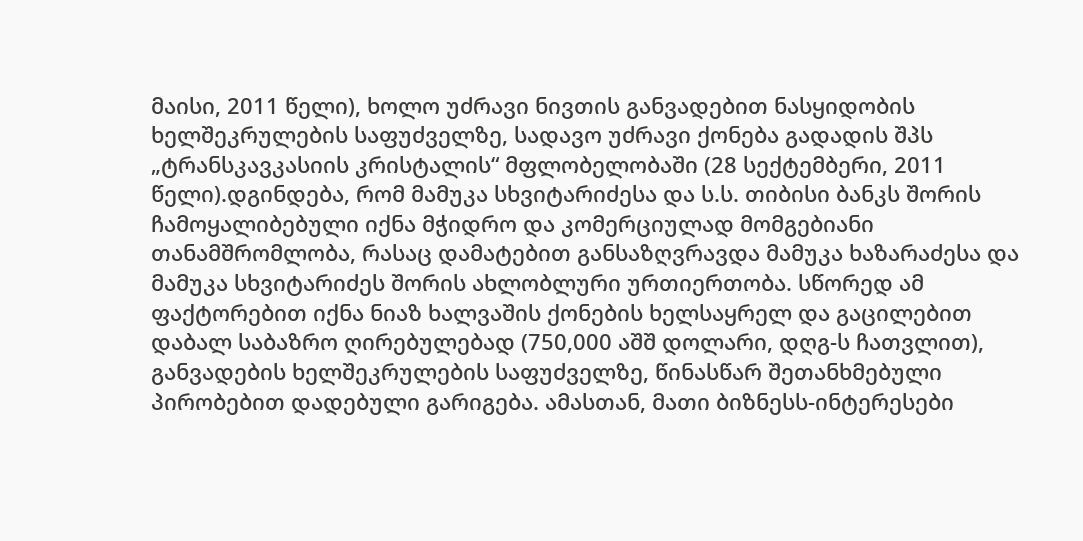მაისი, 2011 წელი), ხოლო უძრავი ნივთის განვადებით ნასყიდობის ხელშეკრულების საფუძველზე, სადავო უძრავი ქონება გადადის შპს „ტრანსკავკასიის კრისტალის“ მფლობელობაში (28 სექტემბერი, 2011 წელი).დგინდება, რომ მამუკა სხვიტარიძესა და ს.ს. თიბისი ბანკს შორის ჩამოყალიბებული იქნა მჭიდრო და კომერციულად მომგებიანი თანამშრომლობა, რასაც დამატებით განსაზღვრავდა მამუკა ხაზარაძესა და მამუკა სხვიტარიძეს შორის ახლობლური ურთიერთობა. სწორედ ამ ფაქტორებით იქნა ნიაზ ხალვაშის ქონების ხელსაყრელ და გაცილებით დაბალ საბაზრო ღირებულებად (750,000 აშშ დოლარი, დღგ-ს ჩათვლით), განვადების ხელშეკრულების საფუძველზე, წინასწარ შეთანხმებული პირობებით დადებული გარიგება. ამასთან, მათი ბიზნესს-ინტერესები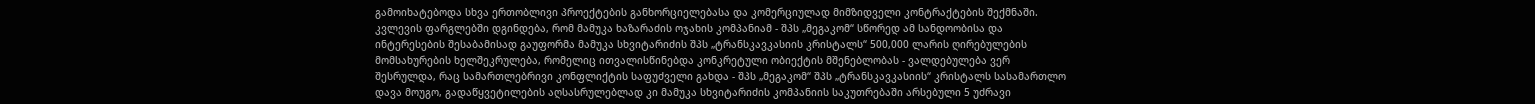გამოიხატებოდა სხვა ერთობლივი პროექტების განხორციელებასა და კომერციულად მიმზიდველი კონტრაქტების შექმნაში. კვლევის ფარგლებში დგინდება, რომ მამუკა ხაზარაძის ოჯახის კომპანიამ - შპს „მეგაკომ“ სწორედ ამ სანდოობისა და ინტერესების შესაბამისად გაუფორმა მამუკა სხვიტარიძის შპს „ტრანსკავკასიის კრისტალს“ 500,000 ლარის ღირებულების მომსახურების ხელშეკრულება, რომელიც ითვალისწინებდა კონკრეტული ობიექტის მშენებლობას - ვალდებულება ვერ შესრულდა, რაც სამართლებრივი კონფლიქტის საფუძველი გახდა - შპს „მეგაკომ“ შპს „ტრანსკავკასიის“ კრისტალს სასამართლო დავა მოუგო, გადაწყვეტილების აღსასრულებლად კი მამუკა სხვიტარიძის კომპანიის საკუთრებაში არსებული 5 უძრავი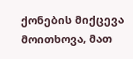ქონების მიქცევა მოითხოვა, მათ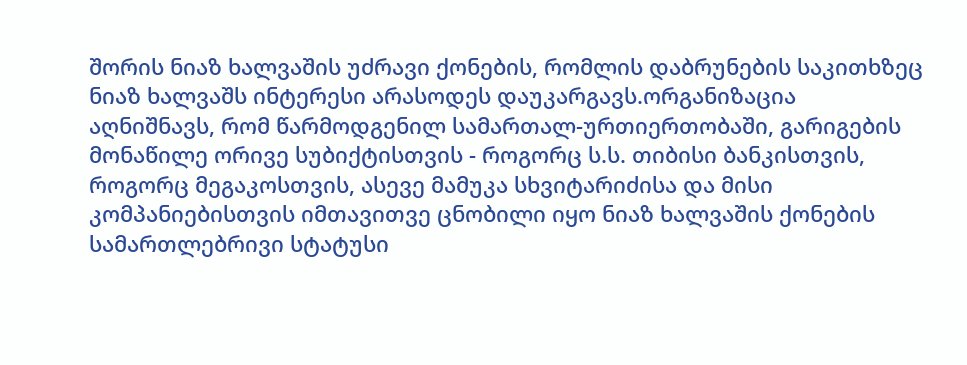შორის ნიაზ ხალვაშის უძრავი ქონების, რომლის დაბრუნების საკითხზეც ნიაზ ხალვაშს ინტერესი არასოდეს დაუკარგავს.ორგანიზაცია აღნიშნავს, რომ წარმოდგენილ სამართალ-ურთიერთობაში, გარიგების მონაწილე ორივე სუბიქტისთვის - როგორც ს.ს. თიბისი ბანკისთვის, როგორც მეგაკოსთვის, ასევე მამუკა სხვიტარიძისა და მისი კომპანიებისთვის იმთავითვე ცნობილი იყო ნიაზ ხალვაშის ქონების სამართლებრივი სტატუსი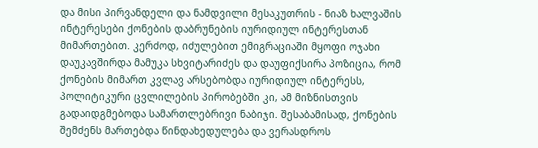და მისი პირვანდელი და ნამდვილი მესაკუთრის - ნიაზ ხალვაშის ინტერესები ქონების დაბრუნების იურიდიულ ინტერესთან მიმართებით. კერძოდ, იძულებით ემიგრაციაში მყოფი ოჯახი დაუკავშირდა მამუკა სხვიტარიძეს და დაუფიქსირა პოზიცია, რომ ქონების მიმართ კვლავ არსებობდა იურიდიულ ინტერესს, პოლიტიკური ცვლილების პირობებში კი, ამ მიზნისთვის გადაიდგმებოდა სამართლებრივი ნაბიჯი. შესაბამისად, ქონების შემძენს მართებდა წინდახედულება და ვერასდროს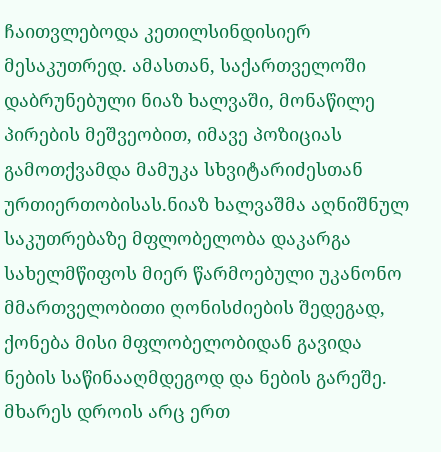ჩაითვლებოდა კეთილსინდისიერ მესაკუთრედ. ამასთან, საქართველოში დაბრუნებული ნიაზ ხალვაში, მონაწილე პირების მეშვეობით, იმავე პოზიციას გამოთქვამდა მამუკა სხვიტარიძესთან ურთიერთობისას.ნიაზ ხალვაშმა აღნიშნულ საკუთრებაზე მფლობელობა დაკარგა სახელმწიფოს მიერ წარმოებული უკანონო მმართველობითი ღონისძიების შედეგად, ქონება მისი მფლობელობიდან გავიდა ნების საწინააღმდეგოდ და ნების გარეშე.  მხარეს დროის არც ერთ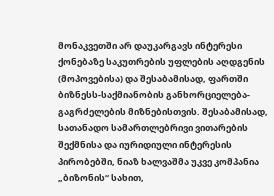მონაკვეთში არ დაუკარგავს ინტერესი ქონებაზე საკუთრების უფლების აღდგენის (მოპოვებისა) და შესაბამისად, ფართში ბიზნესს-საქმიანობის განხორციელება-გაგრძელების მიზნებისთვის. შესაბამისად, სათანადო სამართლებრივი ვითარების შექმნისა და იურიდიული ინტერესის პირობებში, ნიაზ ხალვაშმა უკვე კომპანია „ბიზონის“ სახით,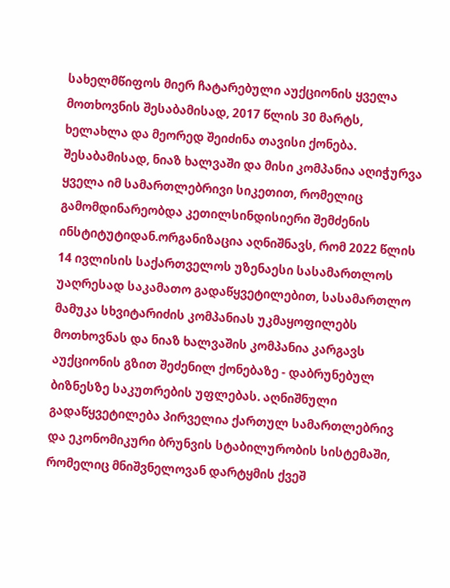სახელმწიფოს მიერ ჩატარებული აუქციონის ყველა მოთხოვნის შესაბამისად, 2017 წლის 30 მარტს, ხელახლა და მეორედ შეიძინა თავისი ქონება. შესაბამისად, ნიაზ ხალვაში და მისი კომპანია აღიჭურვა ყველა იმ სამართლებრივი სიკეთით, რომელიც გამომდინარეობდა კეთილსინდისიერი შემძენის ინსტიტუტიდან.ორგანიზაცია აღნიშნავს, რომ 2022 წლის 14 ივლისის საქართველოს უზენაესი სასამართლოს უაღრესად საკამათო გადაწყვეტილებით, სასამართლო მამუკა სხვიტარიძის კომპანიას უკმაყოფილებს მოთხოვნას და ნიაზ ხალვაშის კომპანია კარგავს აუქციონის გზით შეძენილ ქონებაზე - დაბრუნებულ ბიზნესზე საკუთრების უფლებას. აღნიშნული გადაწყვეტილება პირველია ქართულ სამართლებრივ და ეკონომიკური ბრუნვის სტაბილურობის სისტემაში, რომელიც მნიშვნელოვან დარტყმის ქვეშ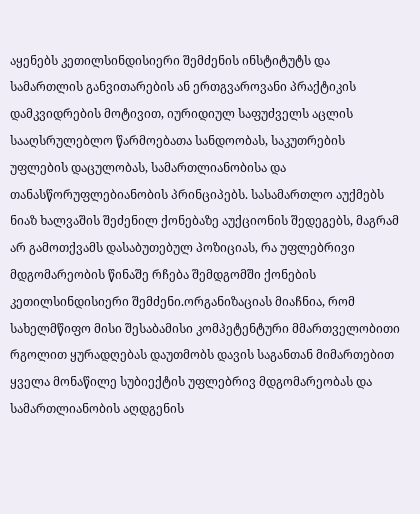აყენებს კეთილსინდისიერი შემძენის ინსტიტუტს და სამართლის განვითარების ან ერთგვაროვანი პრაქტიკის დამკვიდრების მოტივით, იურიდიულ საფუძველს აცლის სააღსრულებლო წარმოებათა სანდოობას, საკუთრების უფლების დაცულობას, სამართლიანობისა და თანასწორუფლებიანობის პრინციპებს. სასამართლო აუქმებს ნიაზ ხალვაშის შეძენილ ქონებაზე აუქციონის შედეგებს, მაგრამ არ გამოთქვამს დასაბუთებულ პოზიციას, რა უფლებრივი მდგომარეობის წინაშე რჩება შემდგომში ქონების კეთილსინდისიერი შემძენი.ორგანიზაციას მიაჩნია, რომ სახელმწიფო მისი შესაბამისი კომპეტენტური მმართველობითი რგოლით ყურადღებას დაუთმობს დავის საგანთან მიმართებით ყველა მონაწილე სუბიექტის უფლებრივ მდგომარეობას და სამართლიანობის აღდგენის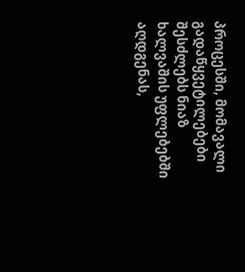პროცესში, მომავალი გადაწყვეტილებები შესძლებს ნიაზ ხალვაშის უფლებებში აღდგენას,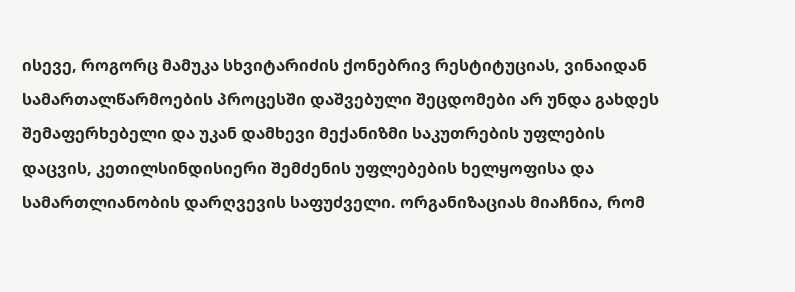ისევე, როგორც მამუკა სხვიტარიძის ქონებრივ რესტიტუციას, ვინაიდან სამართალწარმოების პროცესში დაშვებული შეცდომები არ უნდა გახდეს შემაფერხებელი და უკან დამხევი მექანიზმი საკუთრების უფლების დაცვის, კეთილსინდისიერი შემძენის უფლებების ხელყოფისა და სამართლიანობის დარღვევის საფუძველი. ორგანიზაციას მიაჩნია, რომ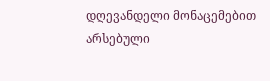დღევანდელი მონაცემებით არსებული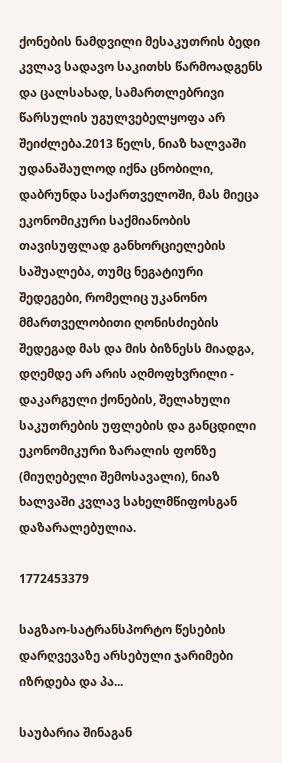ქონების ნამდვილი მესაკუთრის ბედი კვლავ სადავო საკითხს წარმოადგენს და ცალსახად, სამართლებრივი წარსულის უგულვებელყოფა არ შეიძლება.2013 წელს, ნიაზ ხალვაში უდანაშაულოდ იქნა ცნობილი, დაბრუნდა საქართველოში, მას მიეცა ეკონომიკური საქმიანობის თავისუფლად განხორციელების საშუალება, თუმც ნეგატიური შედეგები, რომელიც უკანონო მმართველობითი ღონისძიების შედეგად მას და მის ბიზნესს მიადგა, დღემდე არ არის აღმოფხვრილი - დაკარგული ქონების, შელახული საკუთრების უფლების და განცდილი ეკონომიკური ზარალის ფონზე (მიუღებელი შემოსავალი), ნიაზ ხალვაში კვლავ სახელმწიფოსგან დაზარალებულია.

1772453379

საგზაო-სატრანსპორტო წესების დარღვევაზე არსებული ჯარიმები იზრდება და პა...

საუბარია შინაგან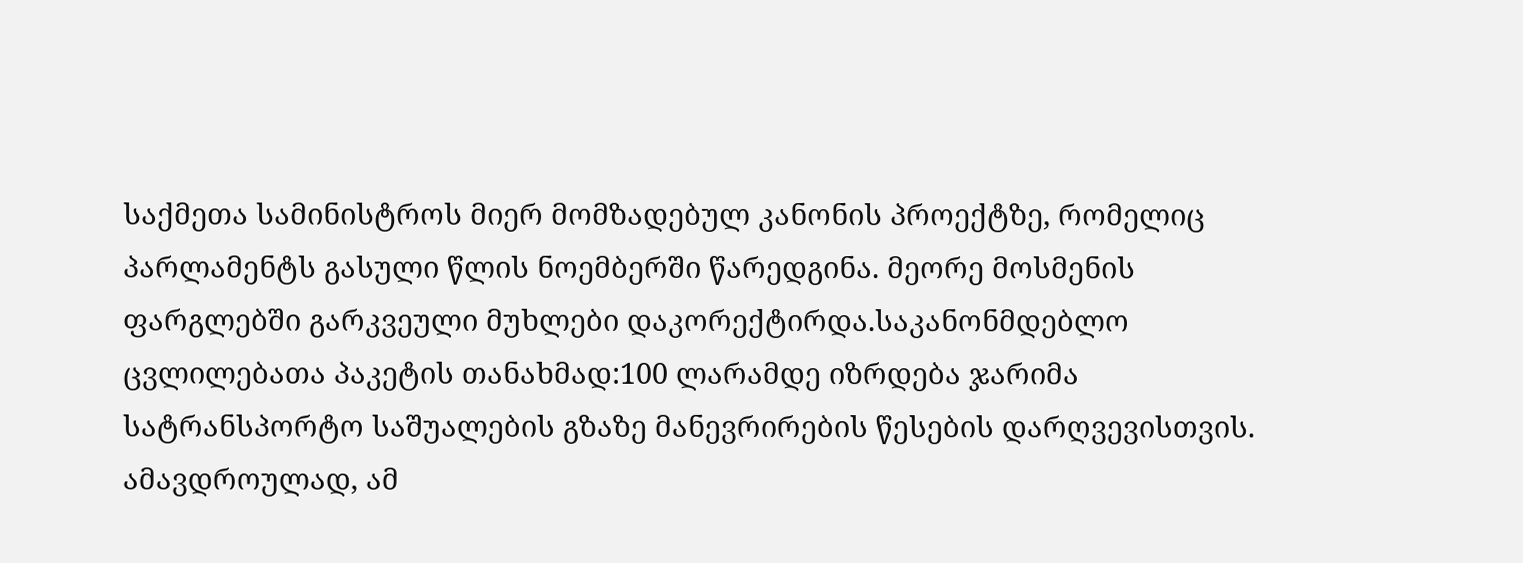საქმეთა სამინისტროს მიერ მომზადებულ კანონის პროექტზე, რომელიც პარლამენტს გასული წლის ნოემბერში წარედგინა. მეორე მოსმენის ფარგლებში გარკვეული მუხლები დაკორექტირდა.საკანონმდებლო ცვლილებათა პაკეტის თანახმად:100 ლარამდე იზრდება ჯარიმა სატრანსპორტო საშუალების გზაზე მანევრირების წესების დარღვევისთვის. ამავდროულად, ამ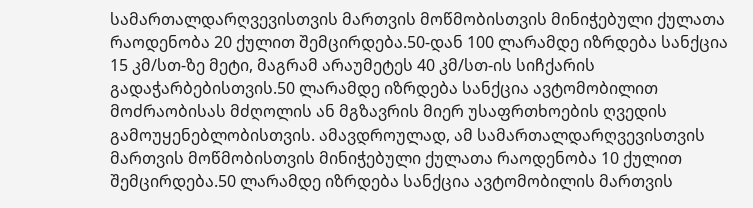სამართალდარღვევისთვის მართვის მოწმობისთვის მინიჭებული ქულათა რაოდენობა 20 ქულით შემცირდება.50-დან 100 ლარამდე იზრდება სანქცია 15 კმ/სთ-ზე მეტი, მაგრამ არაუმეტეს 40 კმ/სთ-ის სიჩქარის გადაჭარბებისთვის.50 ლარამდე იზრდება სანქცია ავტომობილით მოძრაობისას მძღოლის ან მგზავრის მიერ უსაფრთხოების ღვედის გამოუყენებლობისთვის. ამავდროულად, ამ სამართალდარღვევისთვის მართვის მოწმობისთვის მინიჭებული ქულათა რაოდენობა 10 ქულით შემცირდება.50 ლარამდე იზრდება სანქცია ავტომობილის მართვის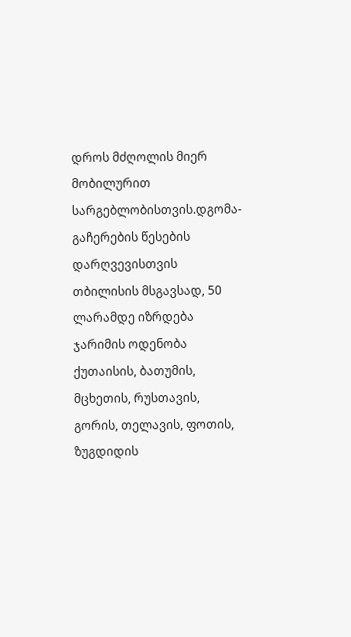დროს მძღოლის მიერ მობილურით სარგებლობისთვის.დგომა-გაჩერების წესების დარღვევისთვის თბილისის მსგავსად, 50 ლარამდე იზრდება ჯარიმის ოდენობა ქუთაისის, ბათუმის, მცხეთის, რუსთავის, გორის, თელავის, ფოთის, ზუგდიდის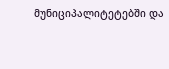მუნიციპალიტეტებში და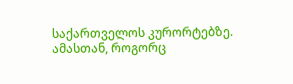საქართველოს კურორტებზე. ამასთან, როგორც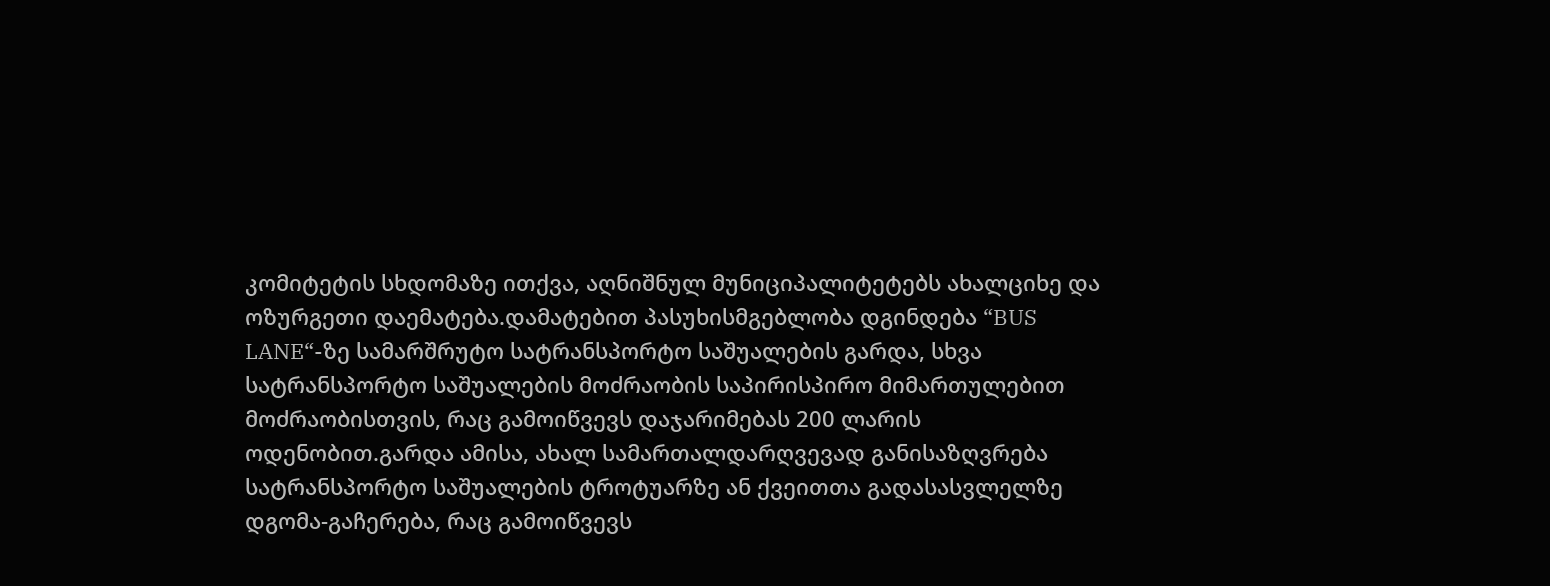კომიტეტის სხდომაზე ითქვა, აღნიშნულ მუნიციპალიტეტებს ახალციხე და ოზურგეთი დაემატება.დამატებით პასუხისმგებლობა დგინდება “BUS LANE“-ზე სამარშრუტო სატრანსპორტო საშუალების გარდა, სხვა სატრანსპორტო საშუალების მოძრაობის საპირისპირო მიმართულებით მოძრაობისთვის, რაც გამოიწვევს დაჯარიმებას 200 ლარის ოდენობით.გარდა ამისა, ახალ სამართალდარღვევად განისაზღვრება სატრანსპორტო საშუალების ტროტუარზე ან ქვეითთა გადასასვლელზე დგომა-გაჩერება, რაც გამოიწვევს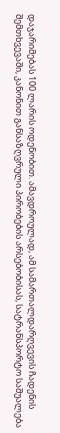დაჯარიმებას 100 ლარის ოდენობით. ამავდროულად, ამ სამართალდარღვევის ჩადენის შემთხვევაში, კანონით განსაზღვრული პირობების არსებობისას, სატრანსპორტო საშუალება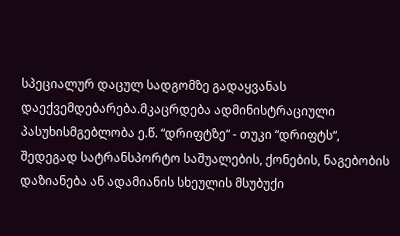სპეციალურ დაცულ სადგომზე გადაყვანას დაექვემდებარება.მკაცრდება ადმინისტრაციული პასუხისმგებლობა ე.წ. “დრიფტზე“ - თუკი “დრიფტს“, შედეგად სატრანსპორტო საშუალების, ქონების, ნაგებობის დაზიანება ან ადამიანის სხეულის მსუბუქი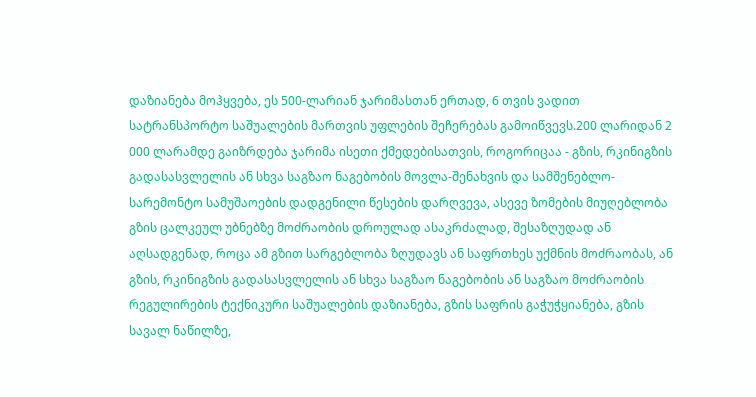დაზიანება მოჰყვება, ეს 500-ლარიან ჯარიმასთან ერთად, 6 თვის ვადით სატრანსპორტო საშუალების მართვის უფლების შეჩერებას გამოიწვევს.200 ლარიდან 2 000 ლარამდე გაიზრდება ჯარიმა ისეთი ქმედებისათვის, როგორიცაა - გზის, რკინიგზის გადასასვლელის ან სხვა საგზაო ნაგებობის მოვლა-შენახვის და სამშენებლო-სარემონტო სამუშაოების დადგენილი წესების დარღვევა, ასევე ზომების მიუღებლობა გზის ცალკეულ უბნებზე მოძრაობის დროულად ასაკრძალად, შესაზღუდად ან აღსადგენად, როცა ამ გზით სარგებლობა ზღუდავს ან საფრთხეს უქმნის მოძრაობას, ან გზის, რკინიგზის გადასასვლელის ან სხვა საგზაო ნაგებობის ან საგზაო მოძრაობის რეგულირების ტექნიკური საშუალების დაზიანება, გზის საფრის გაჭუჭყიანება, გზის სავალ ნაწილზე,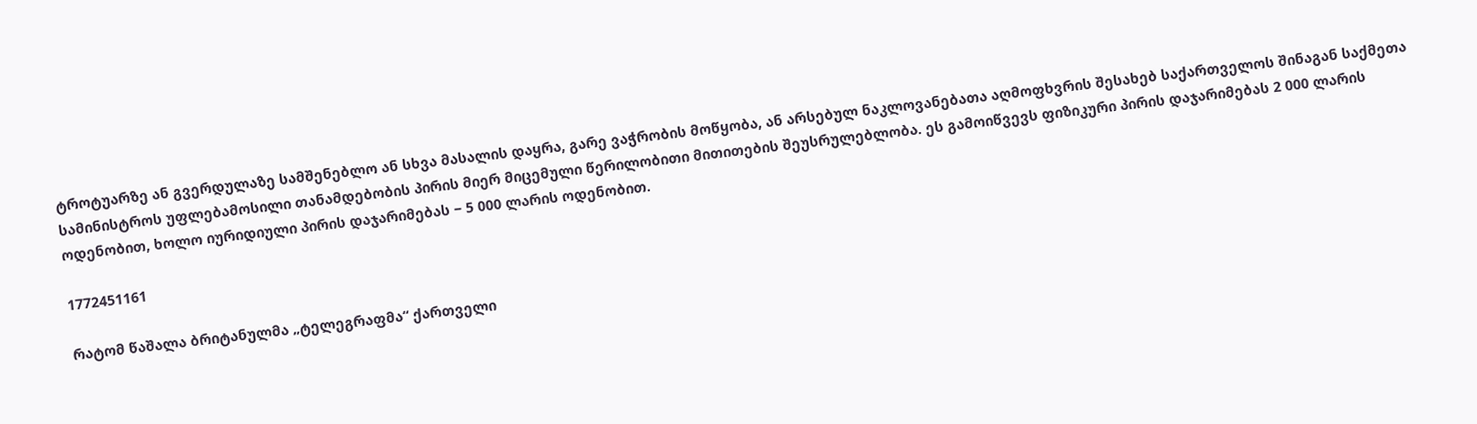ტროტუარზე ან გვერდულაზე სამშენებლო ან სხვა მასალის დაყრა, გარე ვაჭრობის მოწყობა, ან არსებულ ნაკლოვანებათა აღმოფხვრის შესახებ საქართველოს შინაგან საქმეთა სამინისტროს უფლებამოსილი თანამდებობის პირის მიერ მიცემული წერილობითი მითითების შეუსრულებლობა. ეს გამოიწვევს ფიზიკური პირის დაჯარიმებას 2 000 ლარის ოდენობით, ხოლო იურიდიული პირის დაჯარიმებას − 5 000 ლარის ოდენობით.

1772451161

რატომ წაშალა ბრიტანულმა „ტელეგრაფმა“ ქართველი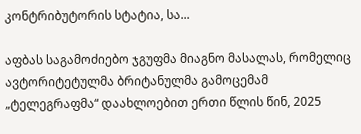კონტრიბუტორის სტატია, სა...

აფბას საგამოძიებო ჯგუფმა მიაგნო მასალას, რომელიც ავტორიტეტულმა ბრიტანულმა გამოცემამ „ტელეგრაფმა“ დაახლოებით ერთი წლის წინ, 2025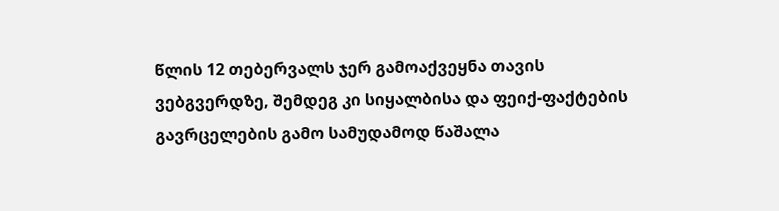წლის 12 თებერვალს ჯერ გამოაქვეყნა თავის ვებგვერდზე, შემდეგ კი სიყალბისა და ფეიქ-ფაქტების გავრცელების გამო სამუდამოდ წაშალა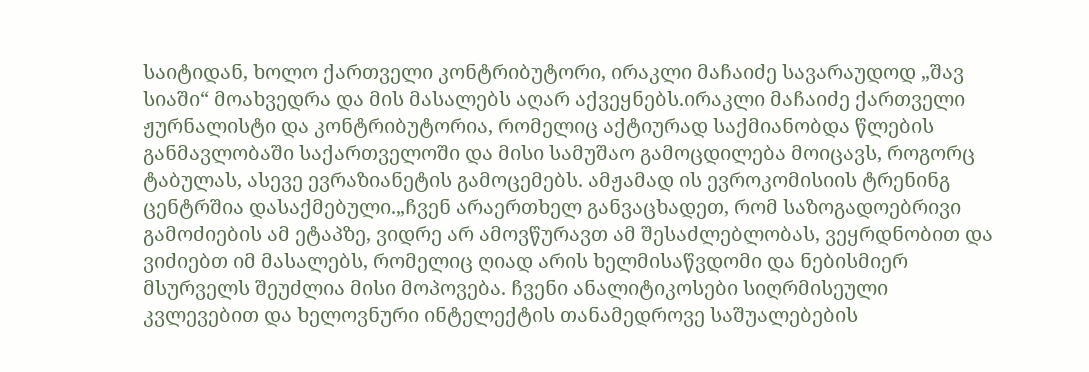საიტიდან, ხოლო ქართველი კონტრიბუტორი, ირაკლი მაჩაიძე სავარაუდოდ „შავ სიაში“ მოახვედრა და მის მასალებს აღარ აქვეყნებს.ირაკლი მაჩაიძე ქართველი ჟურნალისტი და კონტრიბუტორია, რომელიც აქტიურად საქმიანობდა წლების განმავლობაში საქართველოში და მისი სამუშაო გამოცდილება მოიცავს, როგორც ტაბულას, ასევე ევრაზიანეტის გამოცემებს. ამჟამად ის ევროკომისიის ტრენინგ ცენტრშია დასაქმებული.„ჩვენ არაერთხელ განვაცხადეთ, რომ საზოგადოებრივი გამოძიების ამ ეტაპზე, ვიდრე არ ამოვწურავთ ამ შესაძლებლობას, ვეყრდნობით და ვიძიებთ იმ მასალებს, რომელიც ღიად არის ხელმისაწვდომი და ნებისმიერ მსურველს შეუძლია მისი მოპოვება. ჩვენი ანალიტიკოსები სიღრმისეული კვლევებით და ხელოვნური ინტელექტის თანამედროვე საშუალებების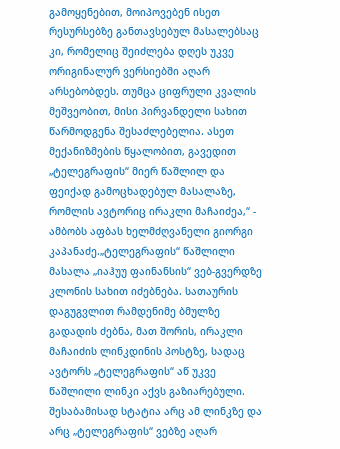გამოყენებით, მოიპოვებენ ისეთ რესურსებზე განთავსებულ მასალებსაც კი, რომელიც შეიძლება დღეს უკვე ორიგინალურ ვერსიებში აღარ არსებობდეს. თუმცა ციფრული კვალის მეშვეობით, მისი პირვანდელი სახით წარმოდგენა შესაძლებელია. ასეთ მექანიზმების წყალობით, გავედით „ტელეგრაფის“ მიერ წაშლილ და ფეიქად გამოცხადებულ მასალაზე, რომლის ავტორიც ირაკლი მაჩაიძეა,“ - ამბობს აფბას ხელმძღვანელი გიორგი კაპანაძე.„ტელეგრაფის“ წაშლილი მასალა „იაჰუუ ფაინანსის“ ვებ-გვერდზე კლონის სახით იძებნება. სათაურის დაგუგვლით რამდენიმე ბმულზე გადადის ძებნა, მათ შორის, ირაკლი მაჩაიძის ლინკდინის პოსტზე, სადაც ავტორს „ტელეგრაფის“ აწ უკვე წაშლილი ლინკი აქვს გაზიარებული. შესაბამისად სტატია არც ამ ლინკზე და არც „ტელეგრაფის“ ვებზე აღარ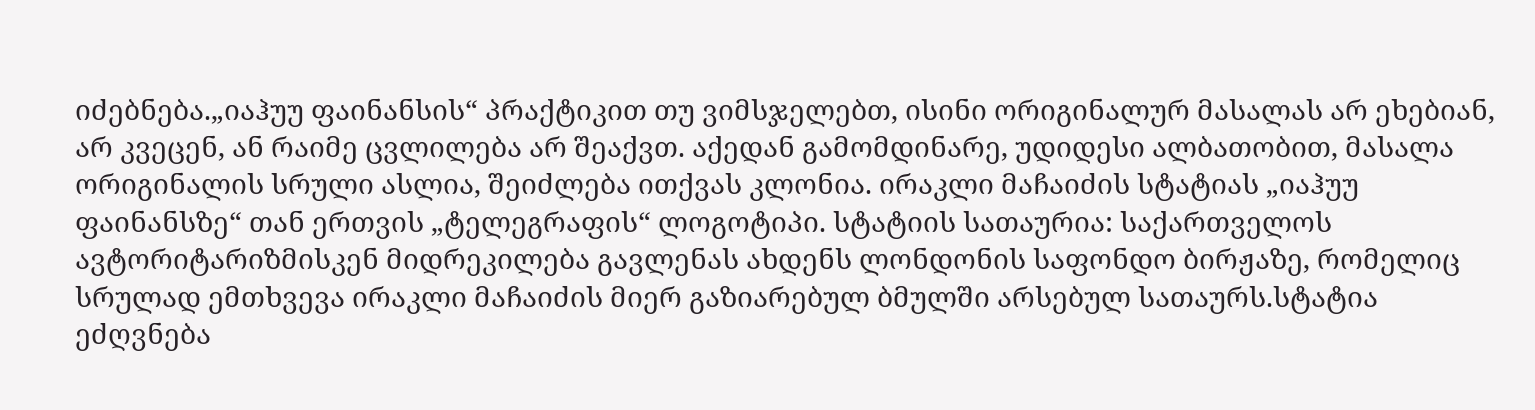იძებნება.„იაჰუუ ფაინანსის“ პრაქტიკით თუ ვიმსჯელებთ, ისინი ორიგინალურ მასალას არ ეხებიან, არ კვეცენ, ან რაიმე ცვლილება არ შეაქვთ. აქედან გამომდინარე, უდიდესი ალბათობით, მასალა ორიგინალის სრული ასლია, შეიძლება ითქვას კლონია. ირაკლი მაჩაიძის სტატიას „იაჰუუ ფაინანსზე“ თან ერთვის „ტელეგრაფის“ ლოგოტიპი. სტატიის სათაურია: საქართველოს ავტორიტარიზმისკენ მიდრეკილება გავლენას ახდენს ლონდონის საფონდო ბირჟაზე, რომელიც სრულად ემთხვევა ირაკლი მაჩაიძის მიერ გაზიარებულ ბმულში არსებულ სათაურს.სტატია ეძღვნება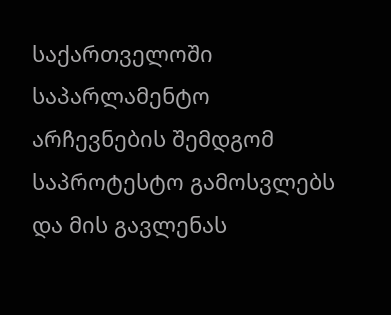საქართველოში საპარლამენტო არჩევნების შემდგომ საპროტესტო გამოსვლებს და მის გავლენას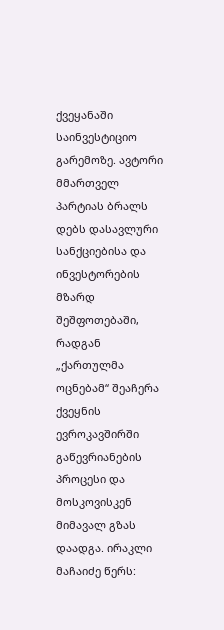ქვეყანაში საინვესტიციო გარემოზე. ავტორი მმართველ პარტიას ბრალს დებს დასავლური სანქციებისა და ინვესტორების მზარდ შეშფოთებაში, რადგან „ქართულმა ოცნებამ“ შეაჩერა ქვეყნის ევროკავშირში გაწევრიანების პროცესი და მოსკოვისკენ მიმავალ გზას დაადგა. ირაკლი მაჩაიძე წერს: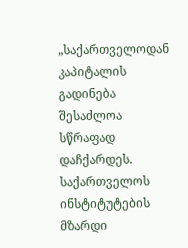„საქართველოდან კაპიტალის გადინება შესაძლოა სწრაფად დაჩქარდეს. საქართველოს ინსტიტუტების მზარდი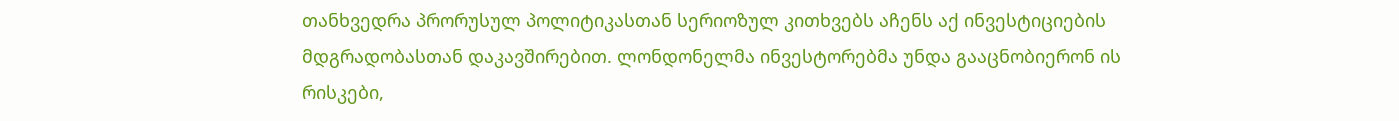თანხვედრა პრორუსულ პოლიტიკასთან სერიოზულ კითხვებს აჩენს აქ ინვესტიციების მდგრადობასთან დაკავშირებით. ლონდონელმა ინვესტორებმა უნდა გააცნობიერონ ის რისკები,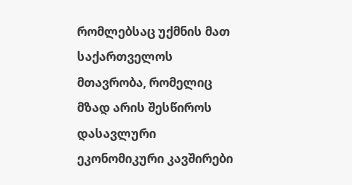რომლებსაც უქმნის მათ საქართველოს მთავრობა, რომელიც მზად არის შესწიროს დასავლური ეკონომიკური კავშირები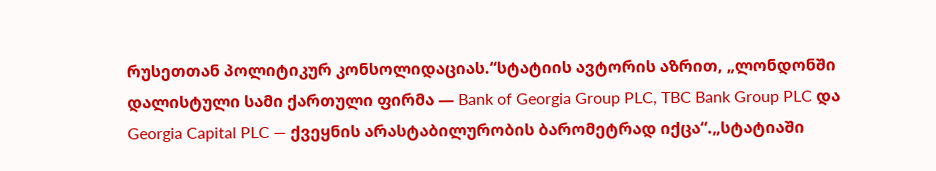რუსეთთან პოლიტიკურ კონსოლიდაციას.“სტატიის ავტორის აზრით, „ლონდონში დალისტული სამი ქართული ფირმა — Bank of Georgia Group PLC, TBC Bank Group PLC და Georgia Capital PLC — ქვეყნის არასტაბილურობის ბარომეტრად იქცა“.„სტატიაში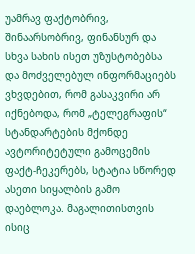უამრავ ფაქტობრივ, შინაარსობრივ, ფინანსურ და სხვა სახის ისეთ უზუსტობებსა და მოძველებულ ინფორმაციებს ვხვდებით, რომ გასაკვირი არ იქნებოდა, რომ „ტელეგრაფის“ სტანდარტების მქონდე ავტორიტეტული გამოცემის ფაქტ-ჩეკერებს, სტატია სწორედ ასეთი სიყალბის გამო დაებლოკა. მაგალითისთვის ისიც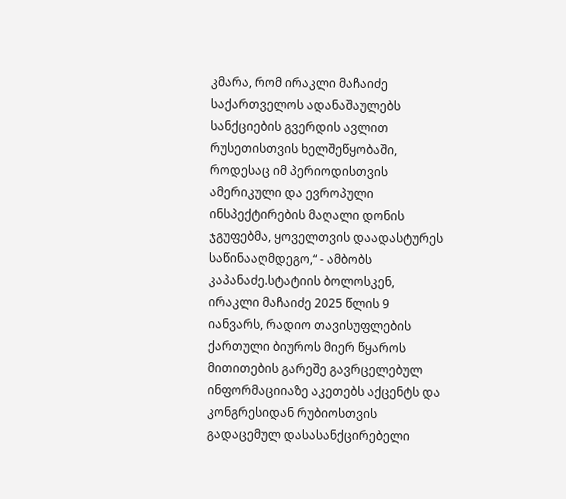კმარა, რომ ირაკლი მაჩაიძე საქართველოს ადანაშაულებს სანქციების გვერდის ავლით რუსეთისთვის ხელშეწყობაში, როდესაც იმ პერიოდისთვის ამერიკული და ევროპული ინსპექტირების მაღალი დონის ჯგუფებმა, ყოველთვის დაადასტურეს საწინააღმდეგო,“ - ამბობს კაპანაძე.სტატიის ბოლოსკენ, ირაკლი მაჩაიძე 2025 წლის 9 იანვარს, რადიო თავისუფლების ქართული ბიუროს მიერ წყაროს მითითების გარეშე გავრცელებულ ინფორმაციიაზე აკეთებს აქცენტს და კონგრესიდან რუბიოსთვის გადაცემულ დასასანქცირებელი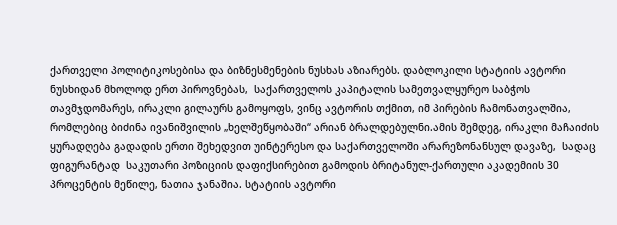ქართველი პოლიტიკოსებისა და ბიზნესმენების ნუსხას აზიარებს. დაბლოკილი სტატიის ავტორი ნუსხიდან მხოლოდ ერთ პიროვნებას,  საქართველოს კაპიტალის სამეთვალყურეო საბჭოს თავმჯდომარეს, ირაკლი გილაურს გამოყოფს, ვინც ავტორის თქმით, იმ პირების ჩამონათვალშია, რომლებიც ბიძინა ივანიშვილის „ხელშეწყობაში“ არიან ბრალდებულნი.ამის შემდეგ, ირაკლი მაჩაიძის ყურადღება გადადის ერთი შეხედვით უინტერესო და საქართველოში არარეზონანსულ დავაზე,  სადაც ფიგურანტად  საკუთარი პოზიციის დაფიქსირებით გამოდის ბრიტანულ-ქართული აკადემიის 30 პროცენტის მეწილე, ნათია ჯანაშია. სტატიის ავტორი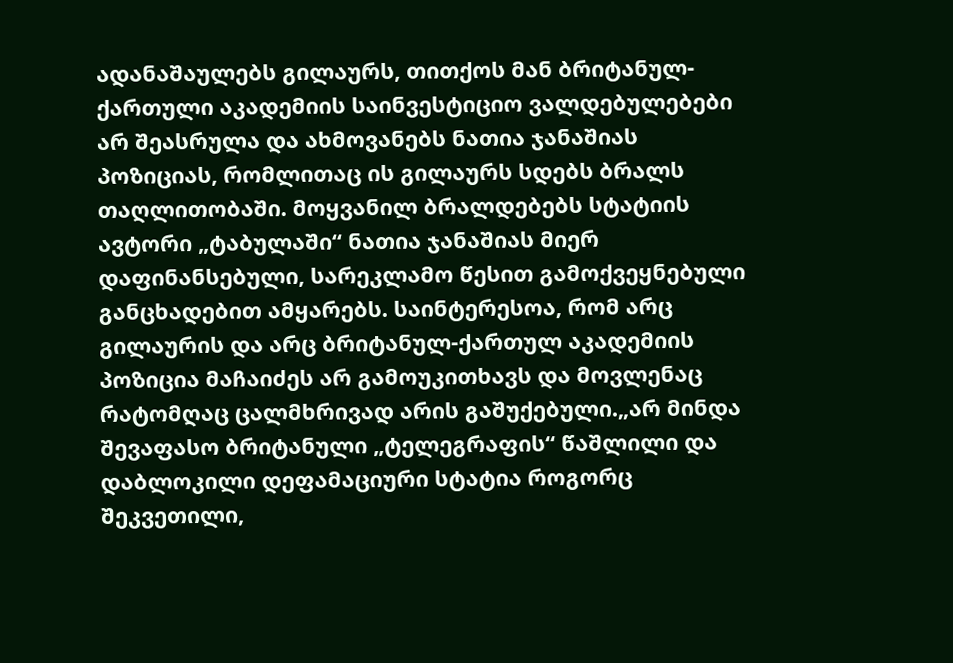ადანაშაულებს გილაურს, თითქოს მან ბრიტანულ-ქართული აკადემიის საინვესტიციო ვალდებულებები არ შეასრულა და ახმოვანებს ნათია ჯანაშიას პოზიციას, რომლითაც ის გილაურს სდებს ბრალს თაღლითობაში. მოყვანილ ბრალდებებს სტატიის ავტორი „ტაბულაში“ ნათია ჯანაშიას მიერ დაფინანსებული, სარეკლამო წესით გამოქვეყნებული განცხადებით ამყარებს. საინტერესოა, რომ არც გილაურის და არც ბრიტანულ-ქართულ აკადემიის პოზიცია მაჩაიძეს არ გამოუკითხავს და მოვლენაც რატომღაც ცალმხრივად არის გაშუქებული.„არ მინდა შევაფასო ბრიტანული „ტელეგრაფის“ წაშლილი და დაბლოკილი დეფამაციური სტატია როგორც შეკვეთილი,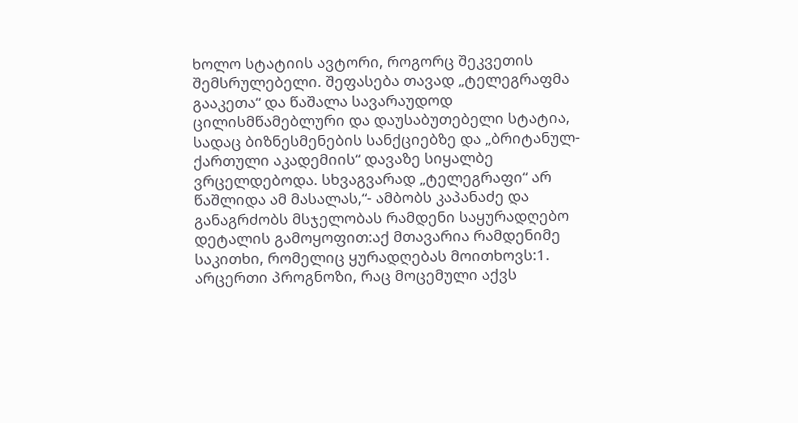ხოლო სტატიის ავტორი, როგორც შეკვეთის შემსრულებელი. შეფასება თავად „ტელეგრაფმა გააკეთა“ და წაშალა სავარაუდოდ ცილისმწამებლური და დაუსაბუთებელი სტატია, სადაც ბიზნესმენების სანქციებზე და „ბრიტანულ-ქართული აკადემიის“ დავაზე სიყალბე ვრცელდებოდა. სხვაგვარად „ტელეგრაფი“ არ წაშლიდა ამ მასალას,“- ამბობს კაპანაძე და განაგრძობს მსჯელობას რამდენი საყურადღებო დეტალის გამოყოფით:აქ მთავარია რამდენიმე საკითხი, რომელიც ყურადღებას მოითხოვს:1. არცერთი პროგნოზი, რაც მოცემული აქვს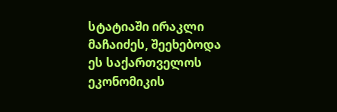სტატიაში ირაკლი მაჩაიძეს, შეეხებოდა ეს საქართველოს ეკონომიკის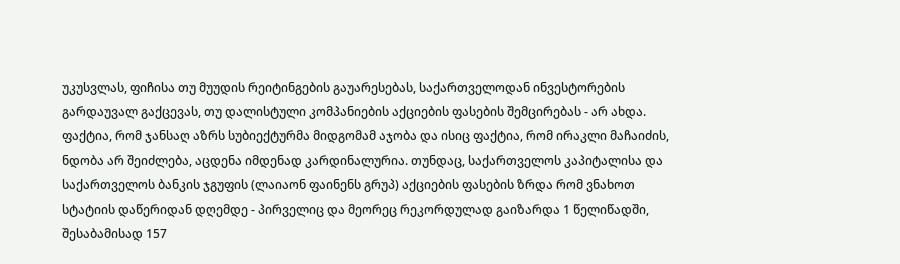უკუსვლას, ფიჩისა თუ მუუდის რეიტინგების გაუარესებას, საქართველოდან ინვესტორების გარდაუვალ გაქცევას, თუ დალისტული კომპანიების აქციების ფასების შემცირებას - არ ახდა. ფაქტია, რომ ჯანსაღ აზრს სუბიექტურმა მიდგომამ აჯობა და ისიც ფაქტია, რომ ირაკლი მაჩაიძის, ნდობა არ შეიძლება, აცდენა იმდენად კარდინალურია. თუნდაც, საქართველოს კაპიტალისა და საქართველოს ბანკის ჯგუფის (ლაიაონ ფაინენს გრუპ) აქციების ფასების ზრდა რომ ვნახოთ სტატიის დაწერიდან დღემდე - პირველიც და მეორეც რეკორდულად გაიზარდა 1 წელიწადში, შესაბამისად 157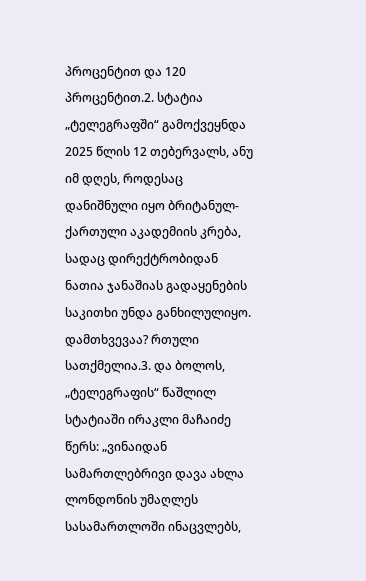პროცენტით და 120 პროცენტით.2. სტატია „ტელეგრაფში“ გამოქვეყნდა 2025 წლის 12 თებერვალს, ანუ იმ დღეს, როდესაც დანიშნული იყო ბრიტანულ-ქართული აკადემიის კრება, სადაც დირექტრობიდან ნათია ჯანაშიას გადაყენების საკითხი უნდა განხილულიყო. დამთხვევაა? რთული სათქმელია.3. და ბოლოს, „ტელეგრაფის“ წაშლილ სტატიაში ირაკლი მაჩაიძე წერს: „ვინაიდან სამართლებრივი დავა ახლა ლონდონის უმაღლეს სასამართლოში ინაცვლებს,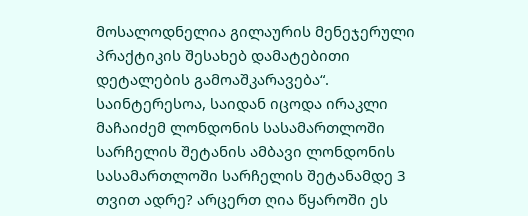მოსალოდნელია გილაურის მენეჯერული პრაქტიკის შესახებ დამატებითი დეტალების გამოაშკარავება“. საინტერესოა, საიდან იცოდა ირაკლი მაჩაიძემ ლონდონის სასამართლოში სარჩელის შეტანის ამბავი ლონდონის სასამართლოში სარჩელის შეტანამდე 3 თვით ადრე? არცერთ ღია წყაროში ეს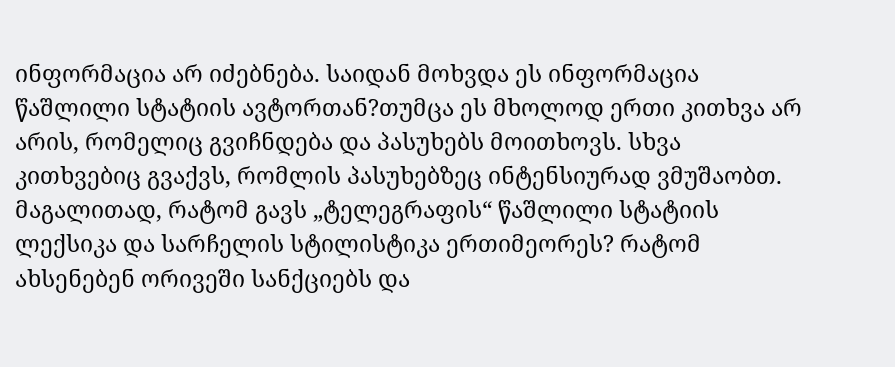ინფორმაცია არ იძებნება. საიდან მოხვდა ეს ინფორმაცია წაშლილი სტატიის ავტორთან?თუმცა ეს მხოლოდ ერთი კითხვა არ არის, რომელიც გვიჩნდება და პასუხებს მოითხოვს. სხვა კითხვებიც გვაქვს, რომლის პასუხებზეც ინტენსიურად ვმუშაობთ. მაგალითად, რატომ გავს „ტელეგრაფის“ წაშლილი სტატიის ლექსიკა და სარჩელის სტილისტიკა ერთიმეორეს? რატომ ახსენებენ ორივეში სანქციებს და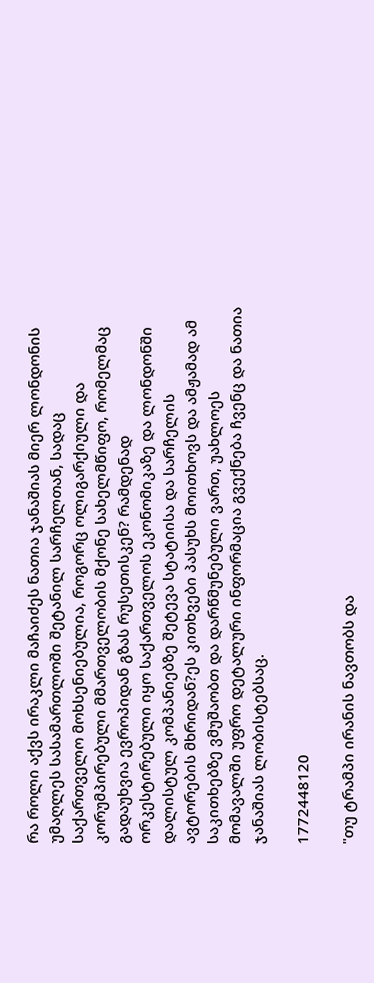რა როლი აქვს ირაკლი მაჩაიძეს ნათია ჯანაშიას მიერ ლონდონის უმაღლეს სასამართლოში შეტანილ სარჩელთან, სადაც საქართველო მოხსენიებულია, როგორც ოლიგარქიული და კორუმპირებული მმართველობის მქონე სახელმწიფო, რომელმაც გადაუხვია ევროპიდან გზას რუსეთისკენ? რამდენად ორკესტირებული იყო საქართველოს ეკონომიკაზე და ლონდონში დალისტულ კომპანიებზე შეტევა სტატიისა და სარჩელის ავტორების მხრიდან?ეს კითხვები პასუხს მოითხოვს და ამჟამად ამ საკითხებზე ვმუშაობთ და დარწმუნებული ვართ, უახლოეს მომავალში უფრო დეტალური ინფორმაცია გვექნება ჩვენც და ნათია ჯანაშიას ლობისტებსაც.

1772448120

"თუ ტრამპი ირანის ნავთობს და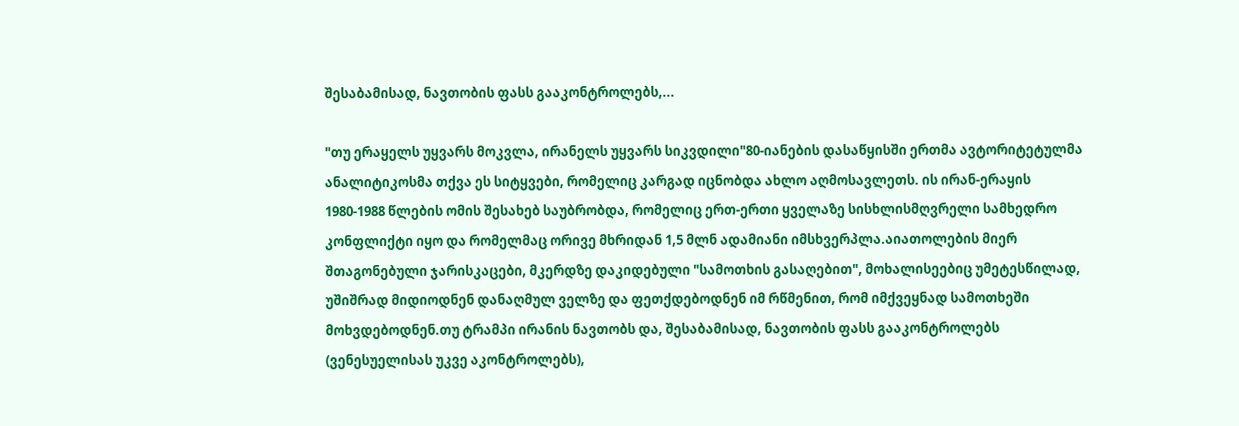შესაბამისად, ნავთობის ფასს გააკონტროლებს,...

"თუ ერაყელს უყვარს მოკვლა, ირანელს უყვარს სიკვდილი"80-იანების დასაწყისში ერთმა ავტორიტეტულმა ანალიტიკოსმა თქვა ეს სიტყვები, რომელიც კარგად იცნობდა ახლო აღმოსავლეთს. ის ირან-ერაყის 1980-1988 წლების ომის შესახებ საუბრობდა, რომელიც ერთ-ერთი ყველაზე სისხლისმღვრელი სამხედრო კონფლიქტი იყო და რომელმაც ორივე მხრიდან 1,5 მლნ ადამიანი იმსხვერპლა.აიათოლების მიერ შთაგონებული ჯარისკაცები, მკერდზე დაკიდებული "სამოთხის გასაღებით", მოხალისეებიც უმეტესწილად, უშიშრად მიდიოდნენ დანაღმულ ველზე და ფეთქდებოდნენ იმ რწმენით, რომ იმქვეყნად სამოთხეში მოხვდებოდნენ.თუ ტრამპი ირანის ნავთობს და, შესაბამისად, ნავთობის ფასს გააკონტროლებს (ვენესუელისას უკვე აკონტროლებს),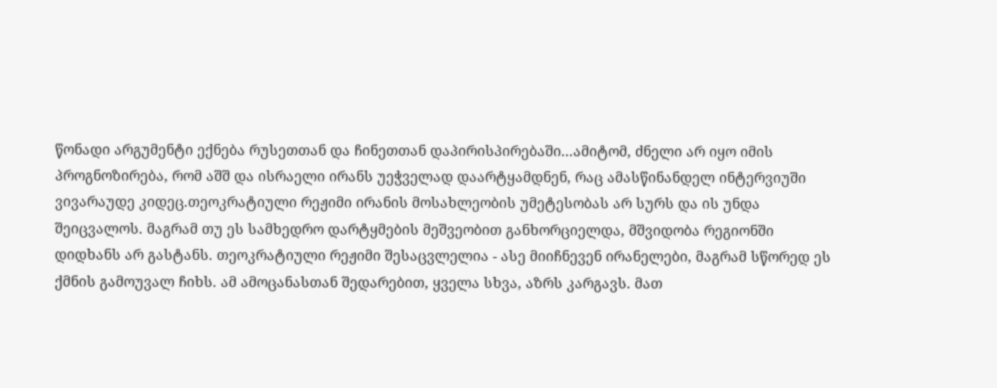წონადი არგუმენტი ექნება რუსეთთან და ჩინეთთან დაპირისპირებაში...ამიტომ, ძნელი არ იყო იმის პროგნოზირება, რომ აშშ და ისრაელი ირანს უეჭველად დაარტყამდნენ, რაც ამასწინანდელ ინტერვიუში ვივარაუდე კიდეც.თეოკრატიული რეჟიმი ირანის მოსახლეობის უმეტესობას არ სურს და ის უნდა შეიცვალოს. მაგრამ თუ ეს სამხედრო დარტყმების მეშვეობით განხორციელდა, მშვიდობა რეგიონში დიდხანს არ გასტანს. თეოკრატიული რეჟიმი შესაცვლელია - ასე მიიჩნევენ ირანელები, მაგრამ სწორედ ეს ქმნის გამოუვალ ჩიხს. ამ ამოცანასთან შედარებით, ყველა სხვა, აზრს კარგავს. მათ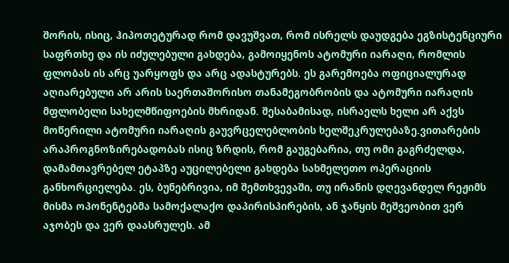შორის, ისიც, ჰიპოთეტურად რომ დავუშვათ, რომ ისრელს დაუდგება ეგზისტენციური საფრთხე და ის იძულებული გახდება, გამოიყენოს ატომური იარაღი, რომლის ფლობას ის არც უარყოფს და არც ადასტურებს. ეს გარემოება ოფიციალურად აღიარებული არ არის საერთაშორისო თანამეგობრობის და ატომური იარაღის მფლობელი სახელმწიფოების მხრიდან. შესაბამისად, ისრაელს ხელი არ აქვს მოწერილი ატომური იარაღის გაუვრცელებლობის ხელშეკრულებაზე.ვითარების არაპროგნოზირებადობას ისიც ზრდის, რომ გაუგებარია, თუ ომი გაგრძელდა, დამამთავრებელ ეტაპზე აუცილებელი გახდება სახმელეთო ოპერაციის განხორციელება. ეს, ბუნებრივია, იმ შემთხვევაში, თუ ირანის დღევანდელ რეჟიმს მისმა ოპონენტებმა სამოქალაქო დაპირისპირების, ან ჯანყის მეშვეობით ვერ აჯობეს და ვერ დაასრულეს. ამ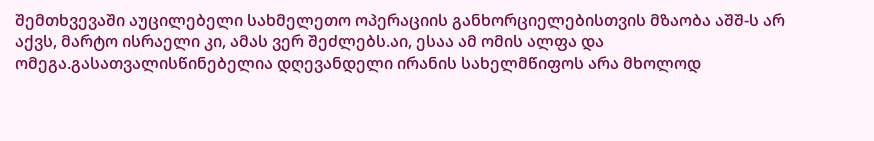შემთხვევაში აუცილებელი სახმელეთო ოპერაციის განხორციელებისთვის მზაობა აშშ-ს არ აქვს, მარტო ისრაელი კი, ამას ვერ შეძლებს.აი, ესაა ამ ომის ალფა და ომეგა.გასათვალისწინებელია დღევანდელი ირანის სახელმწიფოს არა მხოლოდ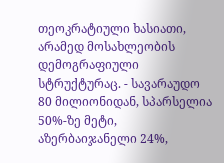თეოკრატიული ხასიათი, არამედ მოსახლეობის დემოგრაფიული სტრუქტურაც. - სავარაუდო 80 მილიონიდან, სპარსელია 50%-ზე მეტი, აზერბაიჯანელი 24%,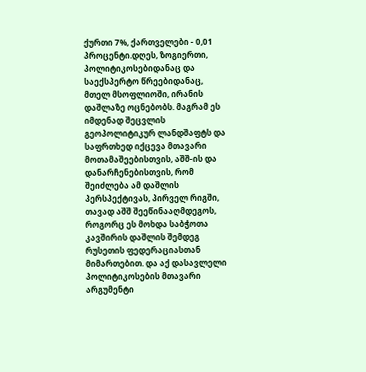ქურთი 7%, ქართველები - 0,01 პროცენტი.დღეს, ზოგიერთი, პოლიტიკოსებიდანაც და საექსპერტო წრეებიდანაც, მთელ მსოფლიოში, ირანის დაშლაზე ოცნებობს. მაგრამ ეს იმდენად შეცვლის გეოპოლიტიკურ ლანდშაფტს და საფრთხედ იქცევა მთავარი მოთამაშეებისთვის, აშშ-ის და დანარჩენებისთვის, რომ შეიძლება ამ დაშლის პერსპექტივას, პირველ რიგში, თავად აშშ შეეწინააღმდეგოს, როგორც ეს მოხდა საბჭოთა კავშირის დაშლის შემდეგ რუსეთის ფედერაციასთან მიმართებით. და აქ დასავლელი პოლიტიკოსების მთავარი არგუმენტი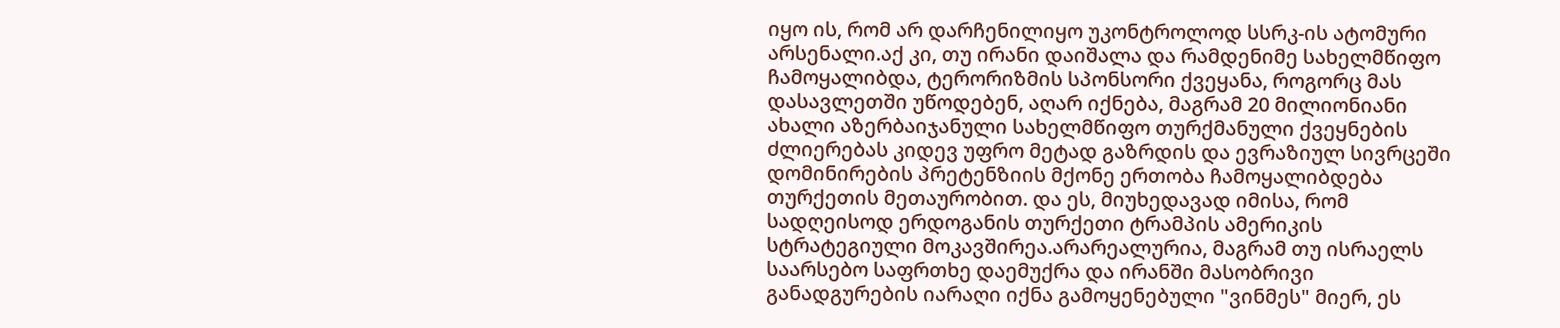იყო ის, რომ არ დარჩენილიყო უკონტროლოდ სსრკ-ის ატომური არსენალი.აქ კი, თუ ირანი დაიშალა და რამდენიმე სახელმწიფო ჩამოყალიბდა, ტერორიზმის სპონსორი ქვეყანა, როგორც მას დასავლეთში უწოდებენ, აღარ იქნება, მაგრამ 20 მილიონიანი ახალი აზერბაიჯანული სახელმწიფო თურქმანული ქვეყნების ძლიერებას კიდევ უფრო მეტად გაზრდის და ევრაზიულ სივრცეში დომინირების პრეტენზიის მქონე ერთობა ჩამოყალიბდება თურქეთის მეთაურობით. და ეს, მიუხედავად იმისა, რომ სადღეისოდ ერდოგანის თურქეთი ტრამპის ამერიკის სტრატეგიული მოკავშირეა.არარეალურია, მაგრამ თუ ისრაელს საარსებო საფრთხე დაემუქრა და ირანში მასობრივი განადგურების იარაღი იქნა გამოყენებული "ვინმეს" მიერ, ეს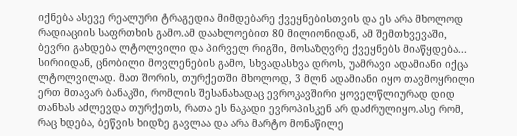იქნება ასევე რეალური ტრაგედია მიმდებარე ქვეყნებისთვის და ეს არა მხოლოდ რადიაციის საფრთხის გამო.ამ დაახლოებით 80 მილიონიდან, ამ შემთხვევაში, ბევრი გახდება ლტოლვილი და პირველ რიგში, მოსაზღვრე ქვეყნებს მიაწყდება... სირიიდან, ცნობილი მოვლენების გამო, სხვადასხვა დროს, უამრავი ადამიანი იქცა ლტოლვილად. მათ შორის, თურქეთში მხოლოდ, 3 მლნ ადამიანი იყო თავმოყრილი ერთ მთავარ ბანაკში, რომლის შესანახადაც ევროკავშირი ყოველწლიურად დიდ თანხას აძლევდა თურქეთს, რათა ეს ნაკადი ევროპისკენ არ დაძრულიყო.ასე რომ, რაც ხდება, ბეწვის ხიდზე გავლაა და არა მარტო მონაწილე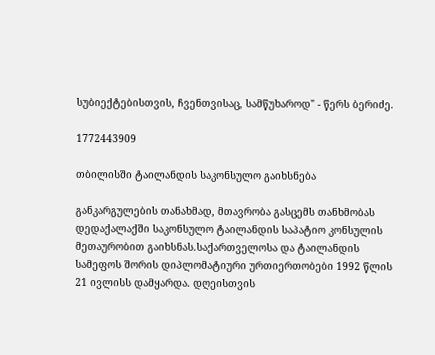სუბიექტებისთვის, ჩვენთვისაც, სამწუხაროდ" - წერს ბერიძე.

1772443909

თბილისში ტაილანდის საკონსულო გაიხსნება

განკარგულების თანახმად, მთავრობა გასცემს თანხმობას დედაქალაქში საკონსულო ტაილანდის საპატიო კონსულის მეთაურობით გაიხსნას.საქართველოსა და ტაილანდის სამეფოს შორის დიპლომატიური ურთიერთობები 1992 წლის 21 ივლისს დამყარდა. დღეისთვის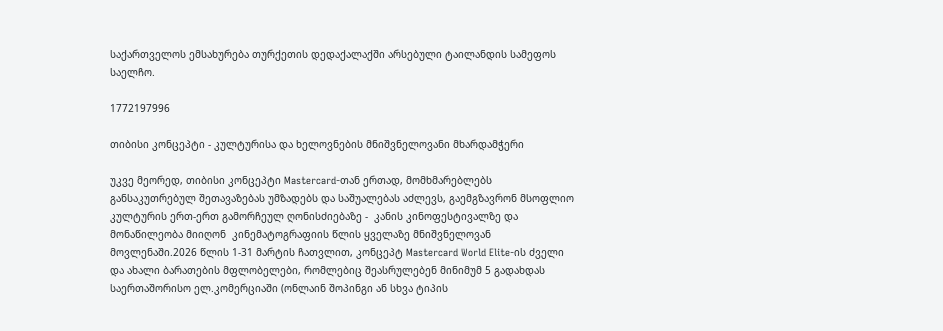საქართველოს ემსახურება თურქეთის დედაქალაქში არსებული ტაილანდის სამეფოს საელჩო.

1772197996

თიბისი კონცეპტი - კულტურისა და ხელოვნების მნიშვნელოვანი მხარდამჭერი

უკვე მეორედ, თიბისი კონცეპტი Mastercard-თან ერთად, მომხმარებლებს განსაკუთრებულ შეთავაზებას უმზადებს და საშუალებას აძლევს, გაემგზავრონ მსოფლიო კულტურის ერთ-ერთ გამორჩეულ ღონისძიებაზე -  კანის კინოფესტივალზე და მონაწილეობა მიიღონ  კინემატოგრაფიის წლის ყველაზე მნიშვნელოვან მოვლენაში.2026 წლის 1-31 მარტის ჩათვლით, კონცეპტ Mastercard World Elite-ის ძველი და ახალი ბარათების მფლობელები, რომლებიც შეასრულებენ მინიმუმ 5 გადახდას საერთაშორისო ელ.კომერციაში (ონლაინ შოპინგი ან სხვა ტიპის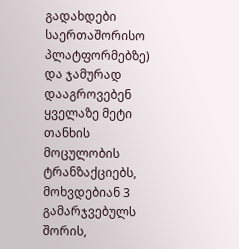გადახდები საერთაშორისო პლატფორმებზე) და ჯამურად დააგროვებენ ყველაზე მეტი თანხის მოცულობის ტრანზაქციებს, მოხვდებიან 3 გამარჯვებულს შორის,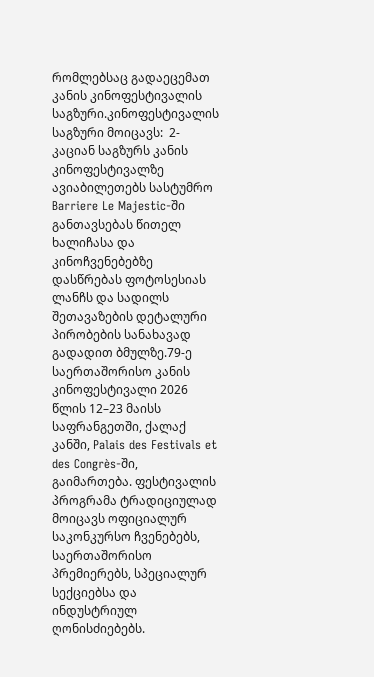რომლებსაც გადაეცემათ კანის კინოფესტივალის საგზური.კინოფესტივალის საგზური მოიცავს:  2-კაციან საგზურს კანის კინოფესტივალზე  ავიაბილეთებს სასტუმრო Barriere Le Majestic-ში განთავსებას წითელ ხალიჩასა და კინოჩვენებებზე დასწრებას ფოტოსესიას ლანჩს და სადილს  შეთავაზების დეტალური პირობების სანახავად გადადით ბმულზე.79-ე საერთაშორისო კანის კინოფესტივალი 2026 წლის 12–23 მაისს საფრანგეთში, ქალაქ კანში, Palais des Festivals et des Congrès-ში, გაიმართება. ფესტივალის პროგრამა ტრადიციულად მოიცავს ოფიციალურ საკონკურსო ჩვენებებს, საერთაშორისო პრემიერებს, სპეციალურ სექციებსა და ინდუსტრიულ ღონისძიებებს.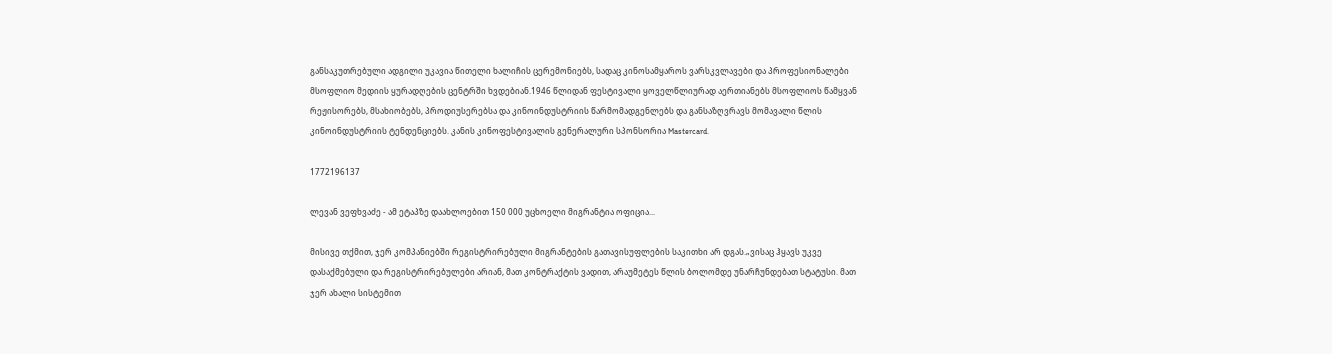განსაკუთრებული ადგილი უკავია წითელი ხალიჩის ცერემონიებს, სადაც კინოსამყაროს ვარსკვლავები და პროფესიონალები მსოფლიო მედიის ყურადღების ცენტრში ხვდებიან.1946 წლიდან ფესტივალი ყოველწლიურად აერთიანებს მსოფლიოს წამყვან რეჟისორებს, მსახიობებს, პროდიუსერებსა და კინოინდუსტრიის წარმომადგენლებს და განსაზღვრავს მომავალი წლის კინოინდუსტრიის ტენდენციებს. კანის კინოფესტივალის გენერალური სპონსორია Mastercard.

1772196137

ლევან ვეფხვაძე - ამ ეტაპზე დაახლოებით 150 000 უცხოელი მიგრანტია ოფიცია...

მისივე თქმით, ჯერ კომპანიებში რეგისტრირებული მიგრანტების გათავისუფლების საკითხი არ დგას.„ვისაც ჰყავს უკვე დასაქმებული და რეგისტრირებულები არიან, მათ კონტრაქტის ვადით, არაუმეტეს წლის ბოლომდე უნარჩუნდებათ სტატუსი. მათ ჯერ ახალი სისტემით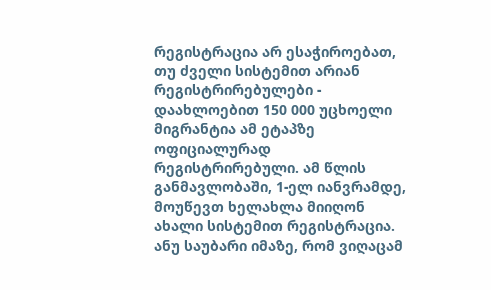რეგისტრაცია არ ესაჭიროებათ, თუ ძველი სისტემით არიან რეგისტრირებულები - დაახლოებით 150 000 უცხოელი მიგრანტია ამ ეტაპზე ოფიციალურად რეგისტრირებული. ამ წლის განმავლობაში, 1-ელ იანვრამდე, მოუწევთ ხელახლა მიიღონ ახალი სისტემით რეგისტრაცია. ანუ საუბარი იმაზე, რომ ვიღაცამ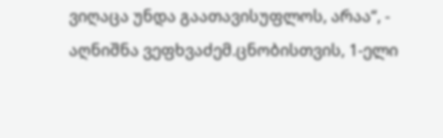ვიღაცა უნდა გაათავისუფლოს, არაა“, - აღნიშნა ვეფხვაძემ.ცნობისთვის, 1-ელი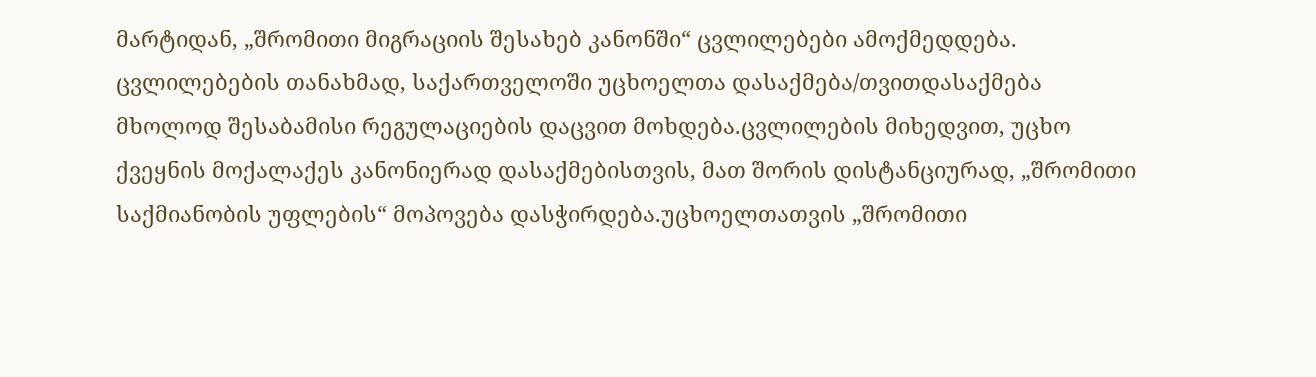მარტიდან, „შრომითი მიგრაციის შესახებ კანონში“ ცვლილებები ამოქმედდება. ცვლილებების თანახმად, საქართველოში უცხოელთა დასაქმება/თვითდასაქმება მხოლოდ შესაბამისი რეგულაციების დაცვით მოხდება.ცვლილების მიხედვით, უცხო ქვეყნის მოქალაქეს კანონიერად დასაქმებისთვის, მათ შორის დისტანციურად, „შრომითი საქმიანობის უფლების“ მოპოვება დასჭირდება.უცხოელთათვის „შრომითი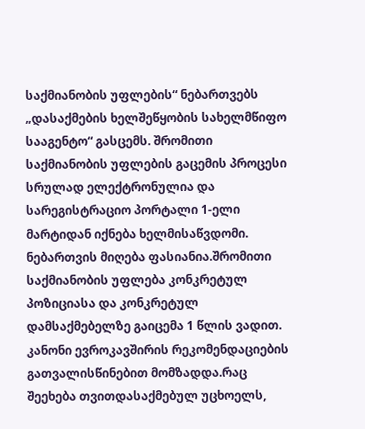საქმიანობის უფლების“ ნებართვებს „დასაქმების ხელშეწყობის სახელმწიფო სააგენტო“ გასცემს. შრომითი საქმიანობის უფლების გაცემის პროცესი სრულად ელექტრონულია და სარეგისტრაციო პორტალი 1-ელი მარტიდან იქნება ხელმისაწვდომი. ნებართვის მიღება ფასიანია.შრომითი საქმიანობის უფლება კონკრეტულ პოზიციასა და კონკრეტულ დამსაქმებელზე გაიცემა 1 წლის ვადით. კანონი ევროკავშირის რეკომენდაციების გათვალისწინებით მომზადდა.რაც შეეხება თვითდასაქმებულ უცხოელს,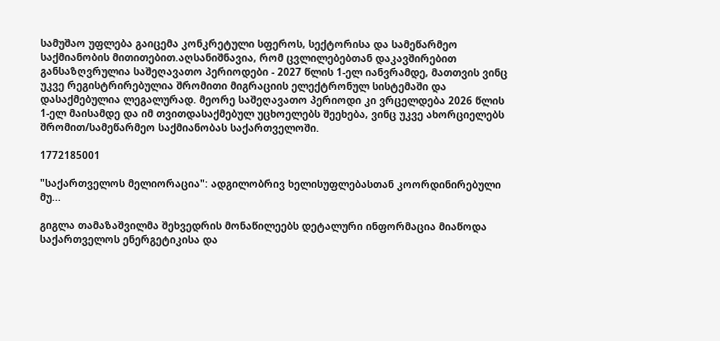სამუშაო უფლება გაიცემა კონკრეტული სფეროს, სექტორისა და სამეწარმეო საქმიანობის მითითებით.აღსანიშნავია, რომ ცვლილებებთან დაკავშირებით განსაზღვრულია საშეღავათო პერიოდები - 2027 წლის 1-ელ იანვრამდე, მათთვის ვინც უკვე რეგისტრირებულია შრომითი მიგრაციის ელექტრონულ სისტემაში და დასაქმებულია ლეგალურად. მეორე საშეღავათო პერიოდი კი ვრცელდება 2026 წლის 1-ელ მაისამდე და იმ თვითდასაქმებულ უცხოელებს შეეხება, ვინც უკვე ახორციელებს შრომით/სამეწარმეო საქმიანობას საქართველოში.

1772185001

"საქართველოს მელიორაცია": ადგილობრივ ხელისუფლებასთან კოორდინირებული მუ...

გიგლა თამაზაშვილმა შეხვედრის მონაწილეებს დეტალური ინფორმაცია მიაწოდა საქართველოს ენერგეტიკისა და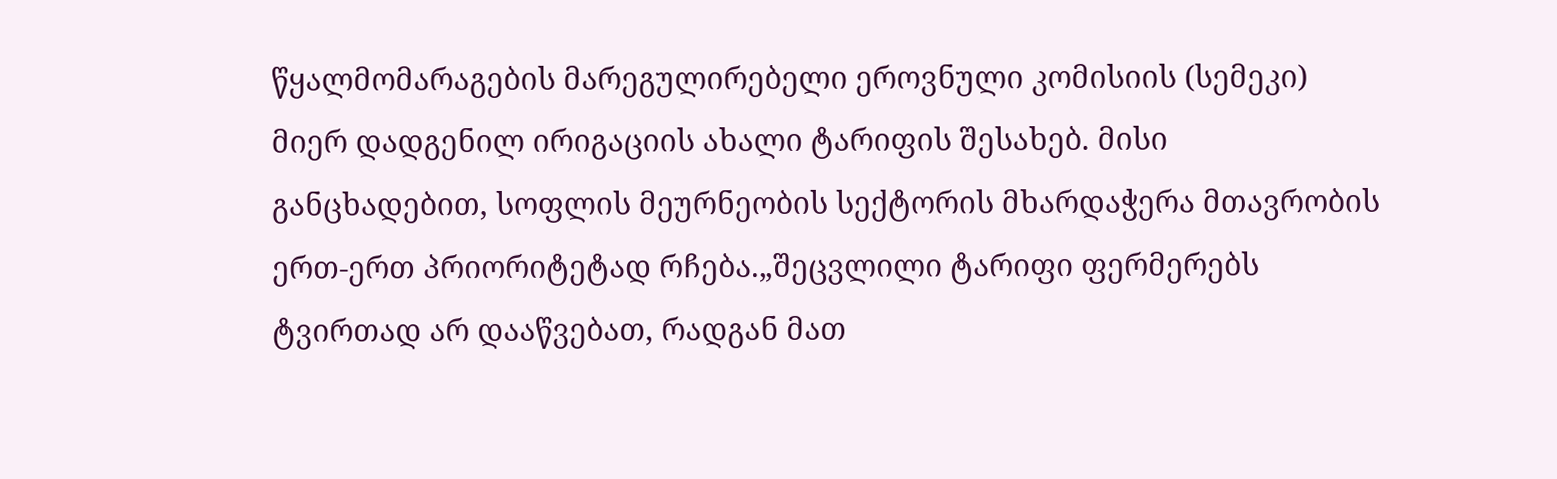წყალმომარაგების მარეგულირებელი ეროვნული კომისიის (სემეკი) მიერ დადგენილ ირიგაციის ახალი ტარიფის შესახებ. მისი განცხადებით, სოფლის მეურნეობის სექტორის მხარდაჭერა მთავრობის ერთ-ერთ პრიორიტეტად რჩება.„შეცვლილი ტარიფი ფერმერებს ტვირთად არ დააწვებათ, რადგან მათ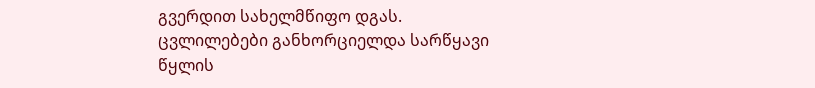გვერდით სახელმწიფო დგას. ცვლილებები განხორციელდა სარწყავი წყლის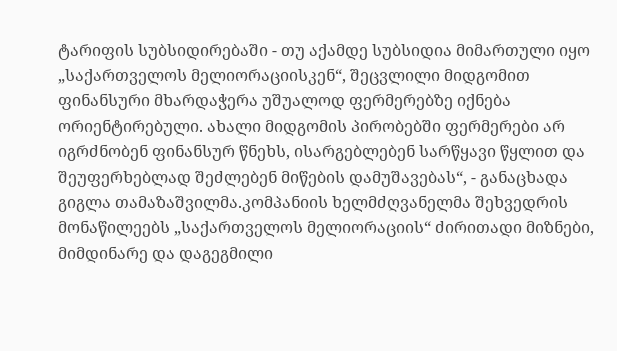ტარიფის სუბსიდირებაში - თუ აქამდე სუბსიდია მიმართული იყო „საქართველოს მელიორაციისკენ“, შეცვლილი მიდგომით ფინანსური მხარდაჭერა უშუალოდ ფერმერებზე იქნება ორიენტირებული. ახალი მიდგომის პირობებში ფერმერები არ იგრძნობენ ფინანსურ წნეხს, ისარგებლებენ სარწყავი წყლით და შეუფერხებლად შეძლებენ მიწების დამუშავებას“, - განაცხადა გიგლა თამაზაშვილმა.კომპანიის ხელმძღვანელმა შეხვედრის მონაწილეებს „საქართველოს მელიორაციის“ ძირითადი მიზნები, მიმდინარე და დაგეგმილი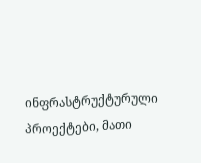ინფრასტრუქტურული პროექტები, მათი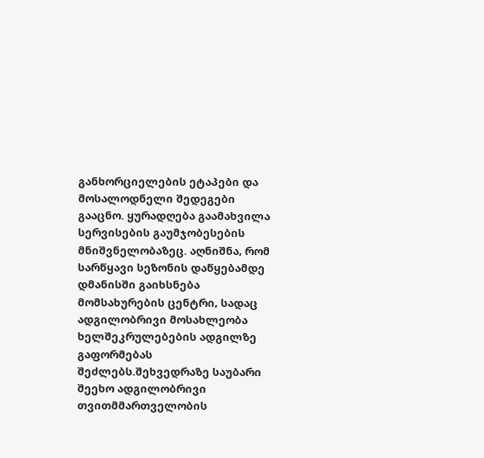განხორციელების ეტაპები და მოსალოდნელი შედეგები გააცნო. ყურადღება გაამახვილა სერვისების გაუმჯობესების მნიშვნელობაზეც. აღნიშნა, რომ სარწყავი სეზონის დაწყებამდე დმანისში გაიხსნება მომსახურების ცენტრი, სადაც ადგილობრივი მოსახლეობა  ხელშეკრულებების ადგილზე გაფორმებას შეძლებს.შეხვედრაზე საუბარი შეეხო ადგილობრივი თვითმმართველობის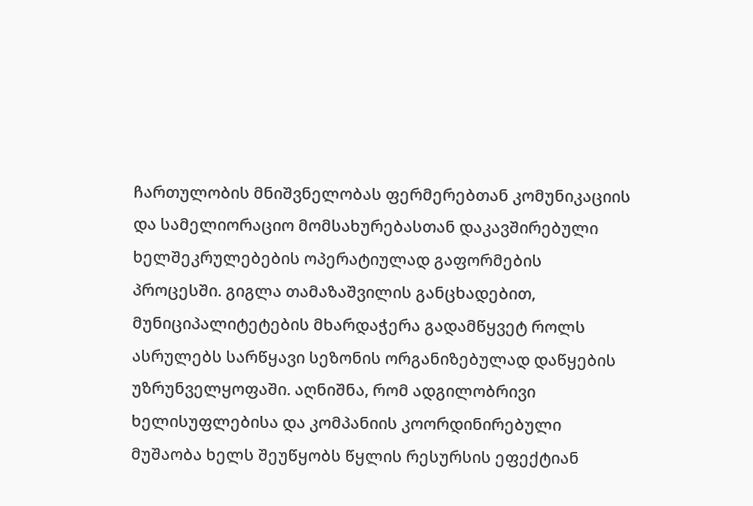ჩართულობის მნიშვნელობას ფერმერებთან კომუნიკაციის და სამელიორაციო მომსახურებასთან დაკავშირებული ხელშეკრულებების ოპერატიულად გაფორმების პროცესში. გიგლა თამაზაშვილის განცხადებით, მუნიციპალიტეტების მხარდაჭერა გადამწყვეტ როლს ასრულებს სარწყავი სეზონის ორგანიზებულად დაწყების უზრუნველყოფაში. აღნიშნა, რომ ადგილობრივი ხელისუფლებისა და კომპანიის კოორდინირებული მუშაობა ხელს შეუწყობს წყლის რესურსის ეფექტიან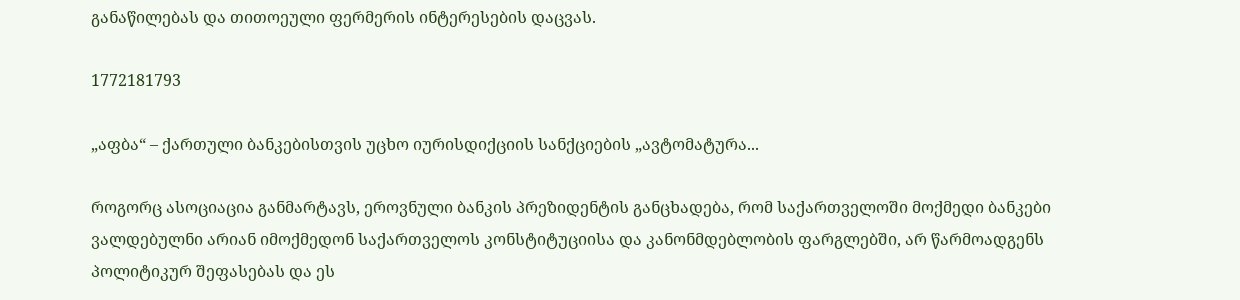განაწილებას და თითოეული ფერმერის ინტერესების დაცვას.

1772181793

„აფბა“ – ქართული ბანკებისთვის უცხო იურისდიქციის სანქციების „ავტომატურა...

როგორც ასოციაცია განმარტავს, ეროვნული ბანკის პრეზიდენტის განცხადება, რომ საქართველოში მოქმედი ბანკები ვალდებულნი არიან იმოქმედონ საქართველოს კონსტიტუციისა და კანონმდებლობის ფარგლებში, არ წარმოადგენს პოლიტიკურ შეფასებას და ეს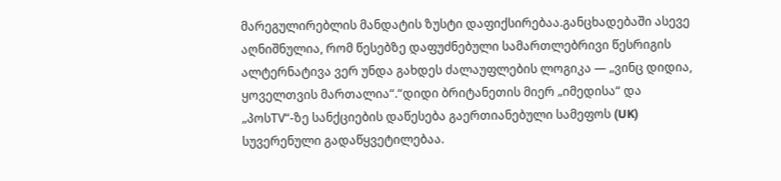მარეგულირებლის მანდატის ზუსტი დაფიქსირებაა.განცხადებაში ასევე აღნიშნულია, რომ წესებზე დაფუძნებული სამართლებრივი წესრიგის ალტერნატივა ვერ უნდა გახდეს ძალაუფლების ლოგიკა — „ვინც დიდია, ყოველთვის მართალია“.“დიდი ბრიტანეთის მიერ „იმედისა“ და „პოსTV“-ზე სანქციების დაწესება გაერთიანებული სამეფოს (UK) სუვერენული გადაწყვეტილებაა.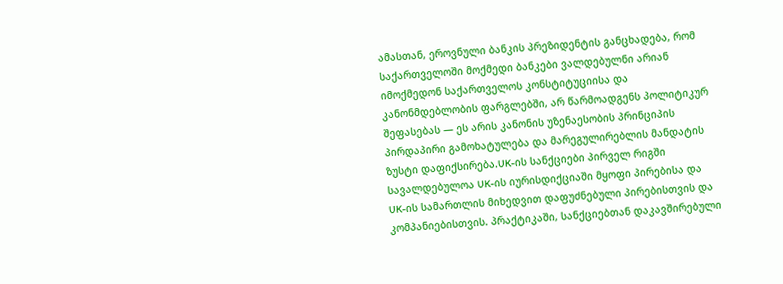ამასთან, ეროვნული ბანკის პრეზიდენტის განცხადება, რომ საქართველოში მოქმედი ბანკები ვალდებულნი არიან იმოქმედონ საქართველოს კონსტიტუციისა და კანონმდებლობის ფარგლებში, არ წარმოადგენს პოლიტიკურ შეფასებას — ეს არის კანონის უზენაესობის პრინციპის პირდაპირი გამოხატულება და მარეგულირებლის მანდატის ზუსტი დაფიქსირება.UK-ის სანქციები პირველ რიგში სავალდებულოა UK-ის იურისდიქციაში მყოფი პირებისა და UK-ის სამართლის მიხედვით დაფუძნებული პირებისთვის და კომპანიებისთვის. პრაქტიკაში, სანქციებთან დაკავშირებული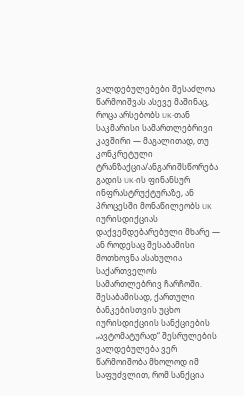ვალდებულებები შესაძლოა წარმოიშვას ასევე მაშინაც, როცა არსებობს UK-თან საკმარისი სამართლებრივი კავშირი — მაგალითად, თუ კონკრეტული ტრანზაქცია/ანგარიშსწორება გადის UK-ის ფინანსურ ინფრასტრუქტურაზე, ან პროცესში მონაწილეობს UK იურისდიქციას დაქვემდებარებული მხარე — ან როდესაც შესაბამისი მოთხოვნა ასახულია საქართველოს სამართლებრივ ჩარჩოში. შესაბამისად, ქართული ბანკებისთვის უცხო იურისდიქციის სანქციების „ავტომატურად“ შესრულების ვალდებულება ვერ წარმოიშობა მხოლოდ იმ საფუძვლით, რომ სანქცია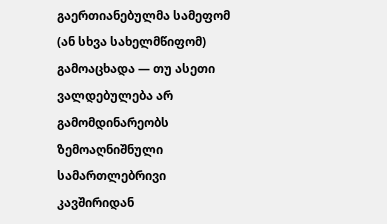გაერთიანებულმა სამეფომ (ან სხვა სახელმწიფომ) გამოაცხადა — თუ ასეთი ვალდებულება არ გამომდინარეობს ზემოაღნიშნული სამართლებრივი კავშირიდან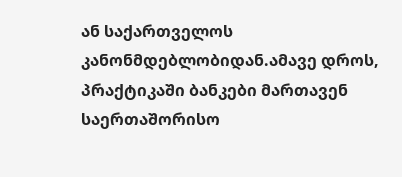ან საქართველოს კანონმდებლობიდან.ამავე დროს, პრაქტიკაში ბანკები მართავენ საერთაშორისო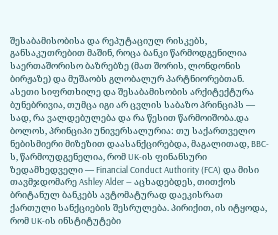შესაბამისობისა და რეპუტაციულ რისკებს, განსაკუთრებით მაშინ, როცა ბანკი წარმოდგენილია საერთაშორისო ბაზრებზე (მათ შორის, ლონდონის ბირჟაზე) და მუშაობს გლობალურ პარტნიორებთან. ასეთი სიფრთხილე და შესაბამისობის არქიტექტურა ბუნებრივია, თუმცა იგი არ ცვლის საბაზო პრინციპს — სად, რა ვალდებულება და რა წესით წარმოიშობა.და ბოლოს, პრინციპი უნივერსალურია: თუ საქართველო ნებისმიერი მიზეზით დაასანქცირებდა, მაგალითად, BBC-ს, წარმოუდგენელია, რომ UK-ის ფინანსური ზედამხედველი — Financial Conduct Authority (FCA) და მისი თავმჯდომარე Ashley Alder — აცხადებდეს, თითქოს ბრიტანულ ბანკებს ავტომატურად დაეკისრათ ქართული სანქციების შესრულება. პირიქით, ის იტყოდა, რომ UK-ის ინსტიტუტები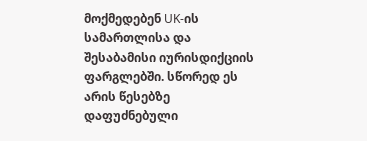მოქმედებენ UK-ის სამართლისა და შესაბამისი იურისდიქციის ფარგლებში. სწორედ ეს არის წესებზე დაფუძნებული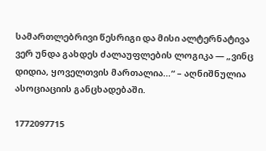სამართლებრივი წესრიგი და მისი ალტერნატივა ვერ უნდა გახდეს ძალაუფლების ლოგიკა — „ვინც დიდია, ყოველთვის მართალია…“ – აღნიშნულია ასოციაციის განცხადებაში.

1772097715